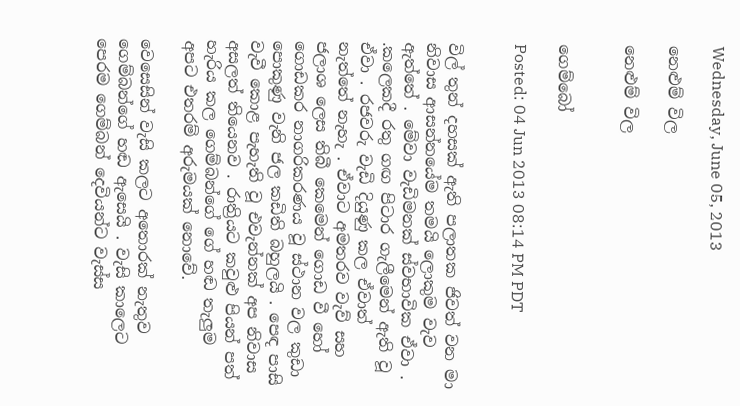Wednesday, June 05, 2013

නෙළුම් විල

නෙළුම් විල


ගෙම්බෝ

Posted: 04 Jun 2013 08:14 PM PDT


විල් තුන් දහසක් ඇති පලාතක ජිවත් වන මා නිවාස ආසන්නයේම තමයි ලොකුම වැව ඇත්තේ . මේවා වැඩිමනක් ස්වභාවික ඒවා . .කලෙකදී රතු ගඟ පිටාර ගැලීමෙන් ඇති වූ ඒවා . රජවරු වැඩි දියුණු කල ඒවාත් නැත්තේ නැහැ . ඒවාට අමතරව වැව් සහ ජලාශ ලෙස තිබී කෙමෙන් ගොඩ වී හෝ ගොඩකර නාගරිකරණය වූ ස්ථාන වල කුඩා පොකුණු වැනි ජල කඩිති බහුලයි . පෙඳ පාසි වැවී කොළ පැහැති වූ එවැන්නක් අප නිවාස අසලත් තියෙනව . රාත්‍රියට කවුළු පියන් පත් හැරිය කල ගෙම්බන්ගේ ගේ හඬ තැලුම අපට එතරම් අරුමයක් නොවේ.

වෙසෙසින් වැසි කලට අතොරක් නැතුව ගෙම්බන්ගේ හඬ ඇසෙයි . වැසි කාලෙට පෙරම ගෙම්බන් දෙවියන්ට වැස්ස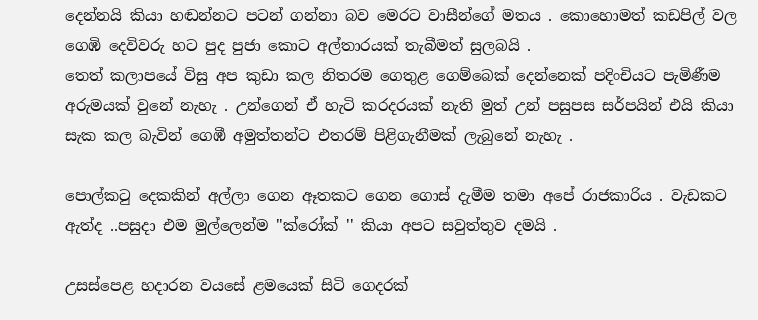දෙන්නයි කියා හඬන්නට පටන් ගන්නා බව මෙරට වාසීන්ගේ මතය . කොහොමත් කඩපිල් වල ගෙඹි දෙවිවරු හට පුද පුජා කොට අල්තාරයක් තැබීමත් සුලබයි .
තෙත් කලාපයේ විසු අප කුඩා කල නිතරම ගෙතුළ ගෙම්බෙක් දෙන්නෙක් පදිංචියට පැමිණීම අරුමයක් වුනේ නැහැ . උන්ගෙන් ඒ හැටි කරදරයක් නැති මුත් උන් පසුපස සර්පයින් එයි කියා සැක කල බැවින් ගෙඹී අමුත්තන්ට එතරම් පිළිගැනීමක් ලැබුනේ නැහැ .

පොල්කටු දෙකකින් අල්ලා ගෙන ඈතකට ගෙන ගොස් දැමීම තමා අපේ රාජකාරිය . වැඩකට ඇත්ද ..පසුදා එම මුල්ලෙන්ම ''ක්රෝක් '' කියා අපට සවුත්තුව දමයි .

උසස්පෙළ හදාරන වයසේ ළමයෙක් සිටි ගෙදරක්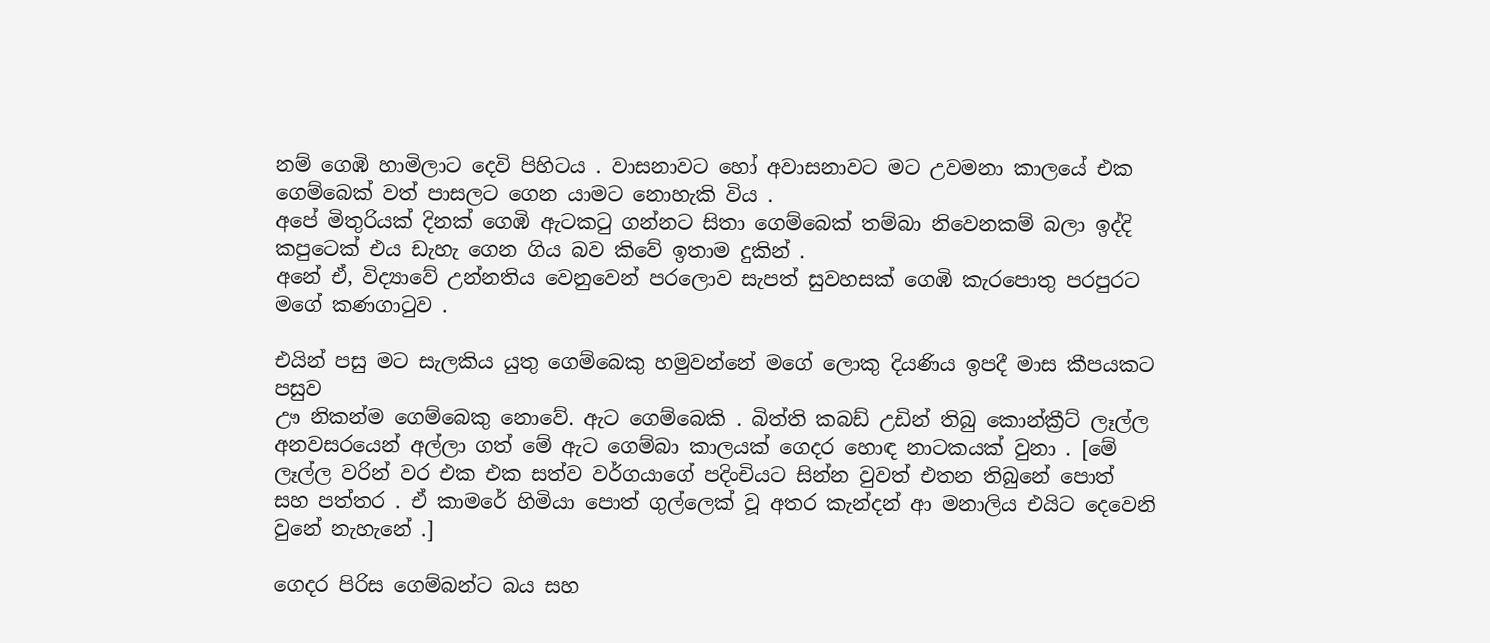නම් ගෙඹි හාමිලාට දෙවි පිහිටය . වාසනාවට හෝ අවාසනාවට මට උවමනා කාලයේ එක ගෙම්බෙක් වත් පාසලට ගෙන යාමට නොහැකි විය .
අපේ මිතුරියක් දිනක් ගෙඹි ඇටකටු ගන්නට සිතා ගෙම්බෙක් තම්බා නිවෙනකම් බලා ඉද්දි කපුටෙක් එය ඩැහැ ගෙන ගිය බව කිවේ ඉතාම දුකින් .
අනේ ඒ, විද්‍යාවේ උන්නතිය වෙනුවෙන් පරලොව සැපත් සුවහසක් ගෙඹි කැරපොතු පරපුරට මගේ කණගාටුව .

එයින් පසු මට සැලකිය යුතු ගෙම්බෙකු හමුවන්නේ මගේ ලොකු දියණිය ඉපදී මාස කීපයකට පසුව
ඌ නිකන්ම ගෙම්බෙකු නොවේ. ඇට ගෙම්බෙකි . බිත්ති කබඩ් උඩින් තිබු කොන්ක්‍රීට් ලෑල්ල අනවසරයෙන් අල්ලා ගත් මේ ඇට ගෙම්බා කාලයක් ගෙදර හොඳ නාටකයක් වුනා . [මේ ලෑල්ල වරින් වර එක එක සත්ව වර්ගයාගේ පදිංචියට සින්න වුවත් එතන තිබුනේ පොත් සහ පත්තර . ඒ කාමරේ හිමියා පොත් ගුල්ලෙක් වූ අතර කැන්දන් ආ මනාලිය එයිට දෙවෙනි වුනේ නැහැනේ .]

ගෙදර පිරිස ගෙම්බන්ට බය සහ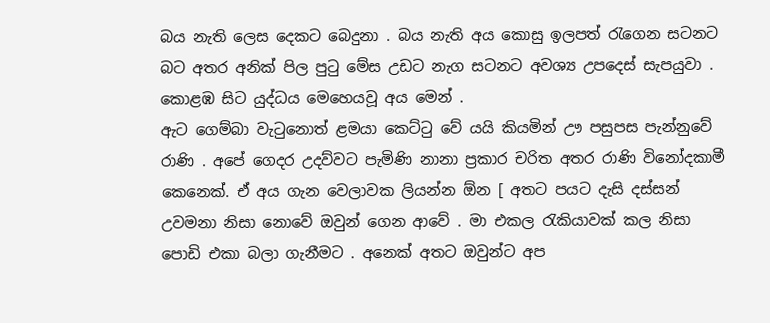බය නැති ලෙස දෙකට බෙදුනා . බය නැති අය කොසු ඉලපත් රැගෙන සටනට බට අතර අනික් පිල පුටු මේස උඩට නැග සටනට අවශ්‍ය උපදෙස් සැපයුවා . කොළඹ සිට යුද්ධය මෙහෙයවූ අය මෙන් .
ඇට ගෙම්බා වැටුනොත් ළමයා කෙට්ටු වේ යයි කියමින් ඌ පසුපස පැන්නුවේ රාණි . අපේ ගෙදර උදව්වට පැමිණි නානා ප්‍රකාර චරිත අතර රාණි විනෝදකාමී කෙනෙක්. ඒ අය ගැන වෙලාවක ලියන්න ඕන [ අතට පයට දැසි දස්සන් උවමනා නිසා නොවේ ඔවුන් ගෙන ආවේ . මා එකල රැකියාවක් කල නිසා පොඩි එකා බලා ගැනීමට . අනෙක් අතට ඔවුන්ට අප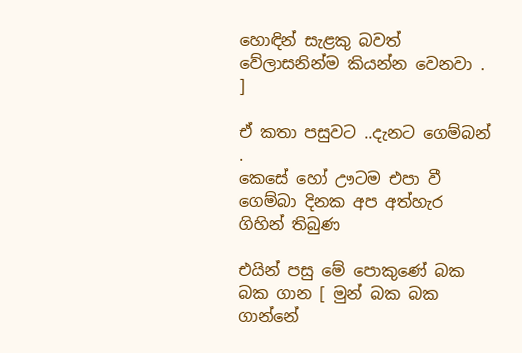හොඳින් සැළකු බවත් වේලාසනින්ම කියන්න වෙනවා . ]

ඒ කතා පසුවට ..දැනට ගෙම්බන් .
කෙසේ හෝ ඌටම එපා වී ගෙම්බා දිනක අප අත්හැර ගිහින් තිබුණ

එයින් පසු මේ පොකුණේ බක බක ගාන [ මුන් බක බක ගාන්නේ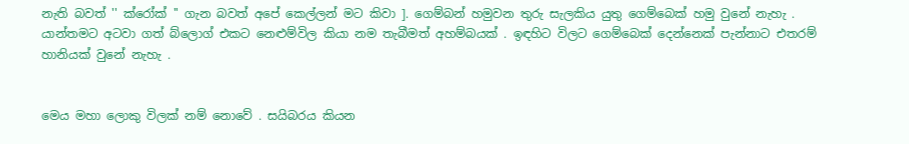නැති බවත් '' ක්රෝක් '' ගැන බවත් අපේ කෙල්ලන් මට කිවා ]. ගෙම්බන් හමුවන තුරු සැලකිය යුතු ගෙම්බෙක් හමු වුනේ නැහැ .
යාන්තමට අටවා ගත් බ්ලොග් එකට නෙළුම්විල කියා නම තැබීමත් අහම්බයක් . ඉඳහිට විලට ගෙම්බෙක් දෙන්නෙක් පැන්නාට එතරම් හානියක් වුනේ නැහැ .


මෙය මහා ලොකු විලක් නම් නොවේ . සයිබරය කියන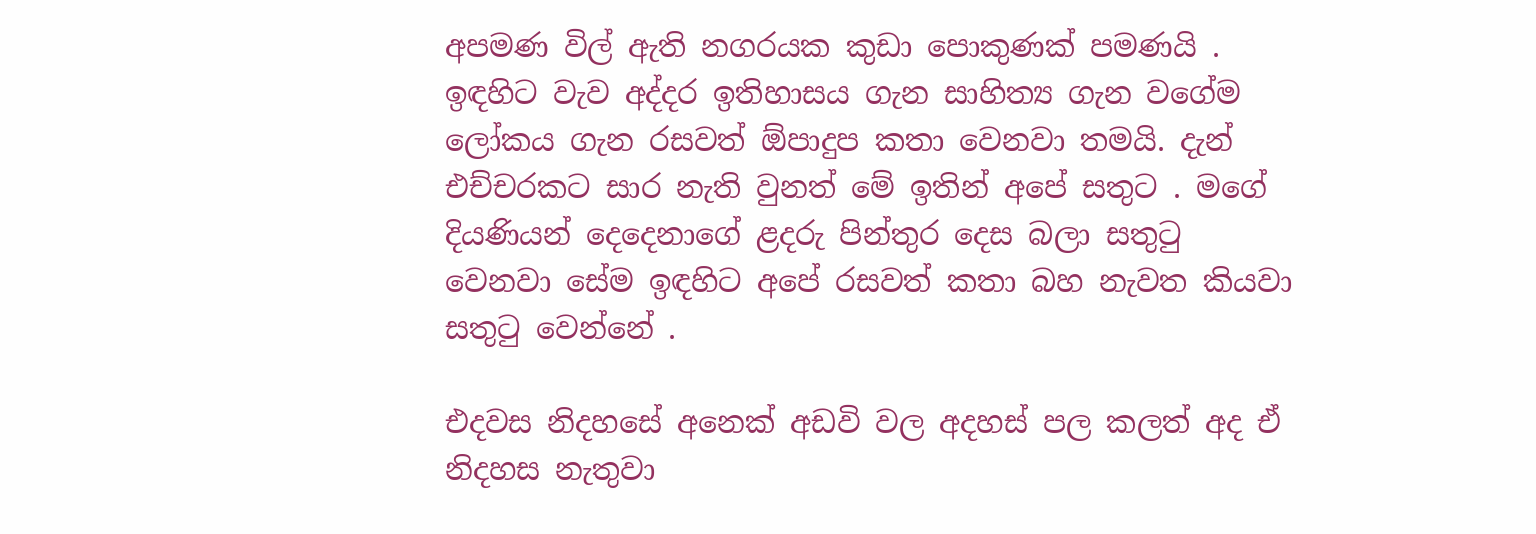අපමණ විල් ඇති නගරයක කුඩා පොකුණක් පමණයි . ඉඳහිට වැව අද්දර ඉතිහාසය ගැන සාහිත්‍ය ගැන වගේම ලෝකය ගැන රසවත් ඕපාදුප කතා වෙනවා තමයි. දැන් එච්චරකට සාර නැති වුනත් මේ ඉතින් අපේ සතුට . මගේ දියණියන් දෙදෙනාගේ ළදරු පින්තුර දෙස බලා සතුටු වෙනවා සේම ඉඳහිට අපේ රසවත් කතා බහ නැවත කියවා සතුටු වෙන්නේ .

එදවස නිදහසේ අනෙක් අඩවි වල අදහස් පල කලත් අද ඒ නිදහස නැතුවා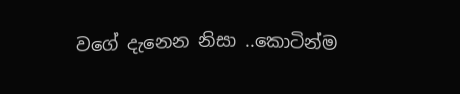වගේ දැනෙන නිසා ..කොටින්ම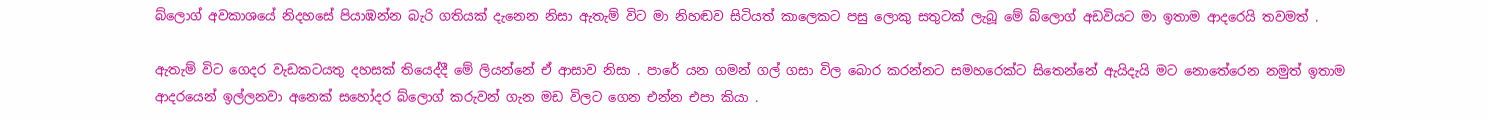බ්ලොග් අවකාශයේ නිදහසේ පියාඹන්න බැරි ගතියක් දැනෙන නිසා ඇතැම් විට මා නිහඬව සිටියත් කාලෙකට පසු ලොකු සතුටක් ලැබූ මේ බ්ලොග් අඩවියට මා ඉතාම ආදරෙයි තවමත් .

ඇතැම් විට ගෙදර වැඩකටයතු දහසක් තියෙද්දී මේ ලියන්නේ ඒ ආසාව නිසා . පාරේ යන ගමන් ගල් ගසා විල බොර කරන්නට සමහරෙක්ට සිතෙන්නේ ඇයිදැයි මට නොතේරෙන නමුත් ඉතාම ආදරයෙන් ඉල්ලනවා අනෙක් සහෝදර බ්ලොග් කරුවන් ගැන මඩ විලට ගෙන එන්න එපා කියා .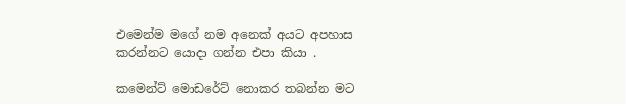එමෙන්ම මගේ නම අනෙක් අයට අපහාස කරන්නට යොදා ගන්න එපා කියා .

කමෙන්ට් මොඩරේට් නොකර තබන්න මට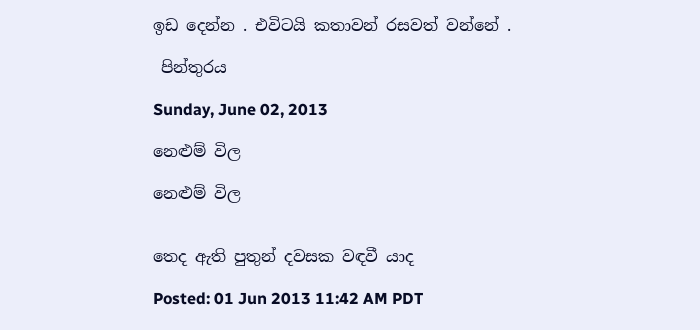ඉඩ දෙන්න . එවිටයි කතාවන් රසවත් වන්නේ .

 පින්තුරය

Sunday, June 02, 2013

නෙළුම් විල

නෙළුම් විල


තෙද ඇති පුතුන් දවසක වඳවී යාද

Posted: 01 Jun 2013 11:42 AM PDT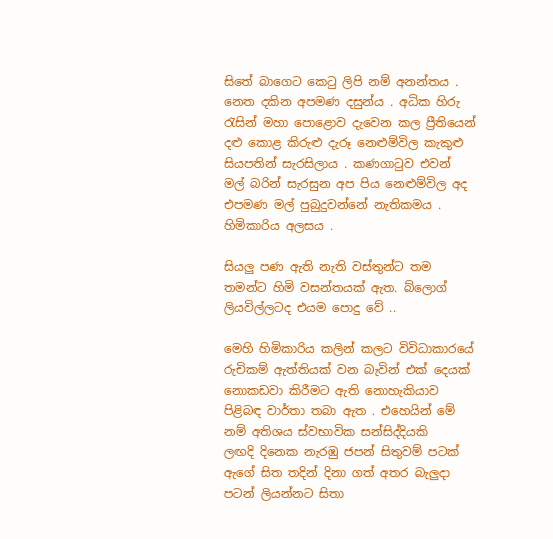සිතේ බාගෙට කෙටු ලිපි නම් අනන්තය . නෙත දකින අපමණ දසුන්ය . අධික හිරු රැසින් මහා පොළොව දැවෙන කල ප්‍රීතියෙන් දළු කොළ කිරුළු දැරූ නෙළුම්විල කැකුළු සියපතින් සැරසිලාය . කණගාටුව එවන් මල් බරින් සැරසුන අප පිය නෙළුම්විල අද එපමණ මල් පුබුදුවන්නේ නැතිකමය . හිමිකාරිය අලසය .

සියලු පණ ඇති නැති වස්තුන්ට තම තමන්ට හිමි වසන්තයක් ඇත. බ්ලොග් ලියවිල්ලටද එයම පොදු වේ ..

මෙහි හිමිකාරිය කලින් කලට විවිධාකාරයේ රුචිකම් ඇත්තියක් වන බැවින් එක් දෙයක් නොකඩවා කිරීමට ඇති නොහැකියාව පිළිබඳ වාර්තා තබා ඇත . එහෙයින් මේ නම් අතිශය ස්වභාවික සන්සිද්දියකි
ලඟදි දිනෙක නැරඹු ජපන් සිතුවම් පටක් ඇගේ සිත තදින් දිනා ගත් අතර බැලුදා පටන් ලියන්නට සිතා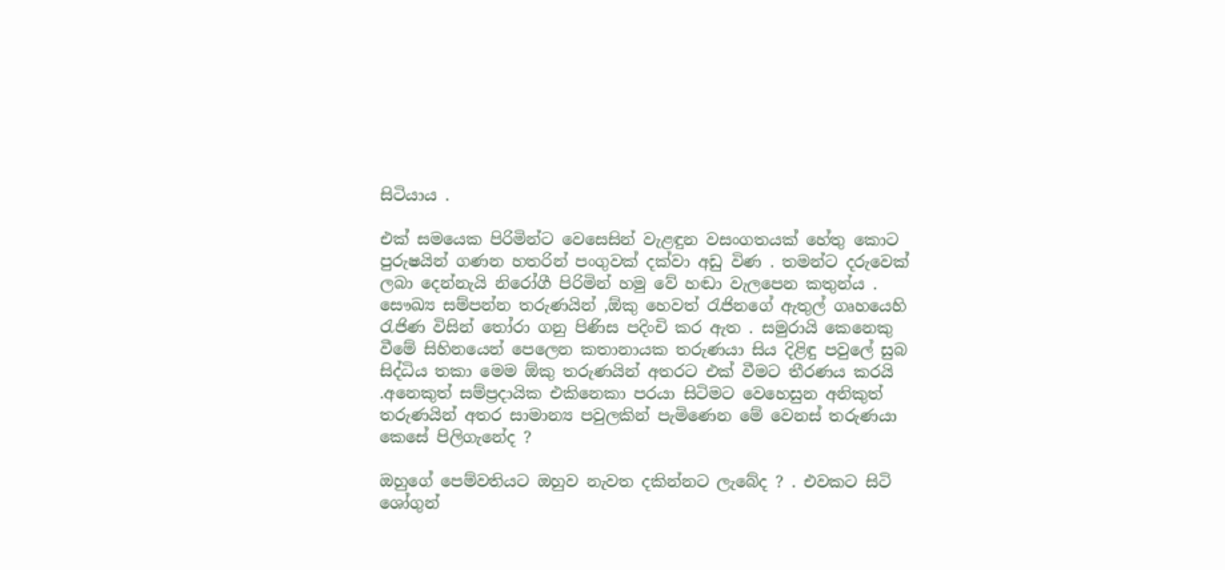සිටියාය .

එක් සමයෙක පිරිමින්ට වෙසෙසින් වැළඳුන වසංගතයක් හේතු කොට පුරුෂයින් ගණන හතරින් පංගුවක් දක්වා අඩු විණ . තමන්ට දරුවෙක් ලබා දෙන්නැයි නිරෝගී පිරිමින් හමු වේ හඬා වැලපෙන කතුන්ය .
සෞඛ්‍ය සම්පන්න තරුණයින් ,ඕකු හෙවත් රැජිනගේ ඇතුල් ගෘහයෙහි රැජිණ විසින් තෝරා ගනු පිණිස පදිංචි කර ඇත . සමුරායි කෙනෙකු වීමේ සිහිනයෙන් පෙලෙන කතානායක තරුණයා සිය දිළිඳු පවුලේ සුබ සිද්ධිය තකා මෙම ඕකු තරුණයින් අතරට එක් වීමට තීරණය කරයි .අනෙකුත් සම්ප්‍රදායික එකිනෙකා පරයා සිටිමට වෙහෙසුන අනිකුත් තරුණයින් අතර සාමාන්‍ය පවුලකින් පැමිණෙන මේ වෙනස් තරුණයා කෙසේ පිලිගැනේද ?

ඔහුගේ පෙම්වතියට ඔහුව නැවත දකින්නට ලැබේද ? . එවකට සිටි ශෝගුන්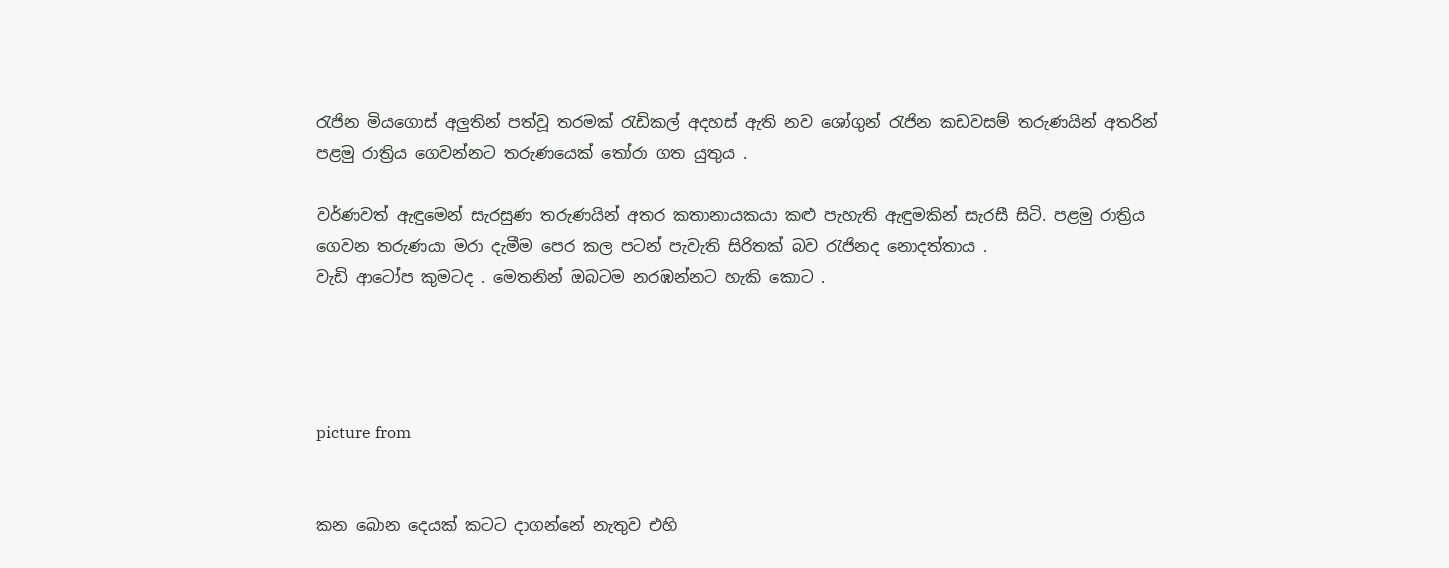රැජින මියගොස් අලුතින් පත්වූ තරමක් රැඩිකල් අදහස් ඇති නව ශෝගුන් රැජින කඩවසම් තරුණයින් අතරින් පළමු රාත්‍රිය ගෙවන්නට තරුණයෙක් තෝරා ගත යුතුය .

වර්ණවත් ඇඳුමෙන් සැරසුණ තරුණයින් අතර කතානායකයා කළු පැහැති ඇඳුමකින් සැරසී සිටි. පළමු රාත්‍රිය ගෙවන තරුණයා මරා දැමීම පෙර කල පටන් පැවැති සිරිතක් බව රැජිනද නොදත්තාය .
වැඩි ආටෝප කුමටද . මෙතනින් ඔබටම නරඹන්නට හැකි කොට .




picture from


කන බොන දෙයක් කටට දාගන්නේ නැතුව එහි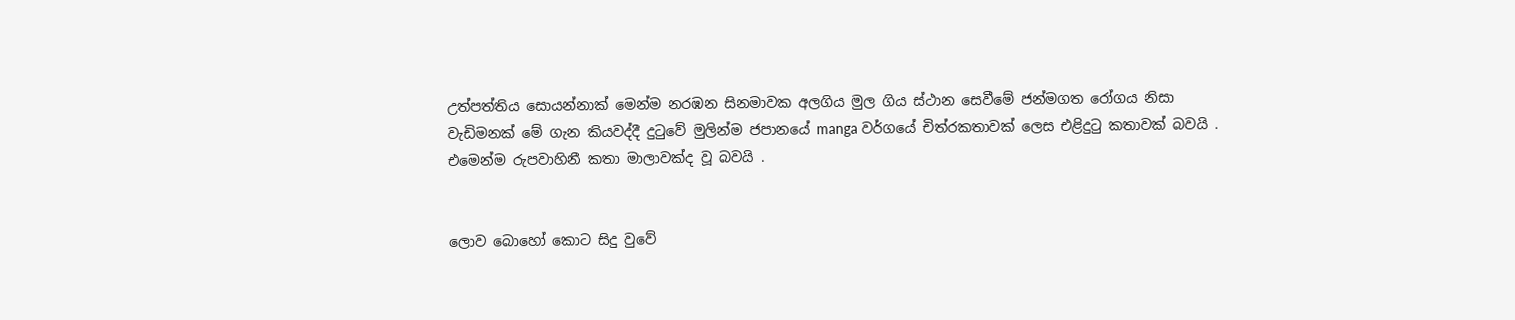උත්පත්තිය සොයන්නාක් මෙන්ම නරඹන සිනමාවක අලගිය මුල ගිය ස්ථාන සෙවීමේ ජන්මගත රෝගය නිසා වැඩිමනක් මේ ගැන කියවද්දී දුටුවේ මුලින්ම ජපානයේ manga වර්ගයේ චිත්රකතාවක් ලෙස එළිදුටු කතාවක් බවයි . එමෙන්ම රුපවාහිනී කතා මාලාවක්ද වූ බවයි .


ලොව බොහෝ කොට සිදු වුවේ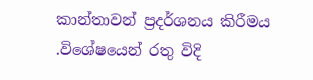කාන්තාවන් ප්‍රදර්ශනය කිරීමය .විශේෂයෙන් රතු විදි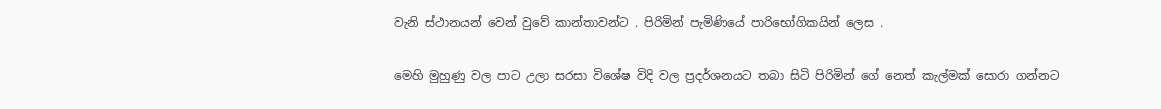වැනි ස්ථානයන් වෙන් වුවේ කාන්තාවන්ට . පිරිමින් පැමිණියේ පාරිභෝගිකයින් ලෙස .

මෙහි මුහුණු වල පාට උලා සරසා විශේෂ විදි වල ප්‍රදර්ශනයට තබා සිටි පිරිමින් ගේ නෙත් කැල්මක් සොරා ගන්නට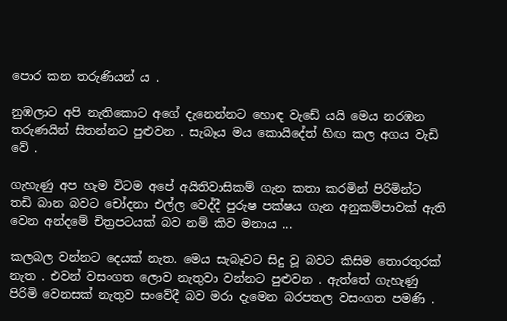පොර කන තරුණියන් ය .

නුඹලාට අපි නැතිකොට අගේ දැනෙන්නට හොඳ වැඩේ යයි මෙය නරඹන තරුණයින් සිතන්නට පුළුවන . සැබෑය මය කොයිදේත් හිඟ කල අගය වැඩි වේ .

ගැහැණු අප හැම විටම අපේ අයිතිවාසිකම් ගැන කතා කරමින් පිරිමින්ට තඩි බාන බවට චෝදනා එල්ල වෙද්දී පුරුෂ පක්ෂය ගැන අනුකම්පාවක් ඇති වෙන අන්දමේ චිත්‍රපටයක් බව නම් කිව මනාය ...

කලබල වන්නට දෙයක් නැත. මෙය සැබෑවට සිදු වූ බවට කිසිම තොරතුරක් නැත . එවන් වසංගත ලොව නැතුවා වන්නට පුළුවන . ඇත්තේ ගැහැණු පිරිමි වෙනසක් නැතුව සංවේදී බව මරා දැමෙන බරපතල වසංගත පමණි .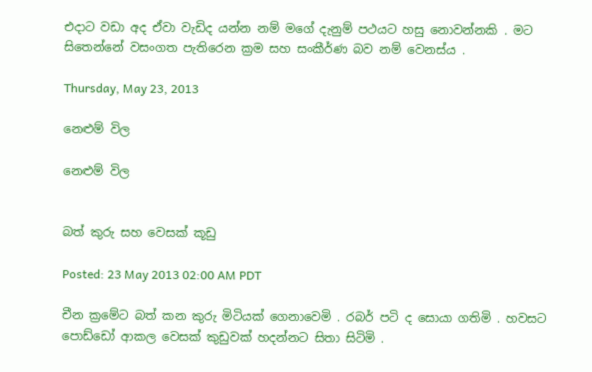එදාට වඩා අද ඒවා වැඩිද යන්න නම් මගේ දැනුම් පථයට හසු නොවන්නකි . මට සිතෙන්නේ වසංගත පැතිරෙන ක්‍රම සහ සංකීර්ණ බව නම් වෙනස්ය .

Thursday, May 23, 2013

නෙළුම් විල

නෙළුම් විල


බත් කුරු සහ වෙසක් කූඩු

Posted: 23 May 2013 02:00 AM PDT

චීන ක්‍රමේට බත් කන කුරු මිටියක් ගෙනාවෙමි . රබර් පටි ද සොයා ගතිමි . හවසට පොඩ්ඩෝ ආකල වෙසක් කුඩුවක් හදන්නට සිතා සිටිමි .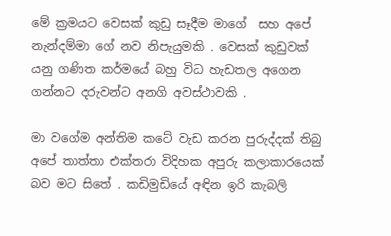මේ ක්‍රමයට වෙසක් කුඩු සෑදීම මාගේ  සහ අපේ නැන්දම්මා ගේ නව නිපැයුමකි . වෙසක් කුඩුවක් යනු ගණිත කර්මයේ බහු විධ හැඩතල අගෙන ගන්නට දරුවන්ට අනගි අවස්ථාවකි .

මා වගේම අන්තිම කටේ වැඩ කරන පුරුද්දක් තිබු අපේ තාත්තා එක්තරා විදිහක අපුරු කලාකාරයෙක් බව මට සිතේ . කඩිමුඩියේ අඳින ඉරි කැබලි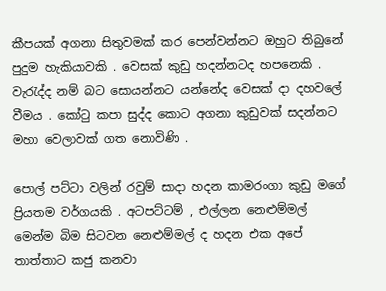කීපයක් අගනා සිතුවමක් කර පෙන්වන්නට ඔහුට තිබුනේ පුදුම හැකියාවකි . වෙසක් කුඩු හදන්නටද හපනෙකි . වැරැද්ද නම් බට සොයන්නට යන්නේද වෙසක් දා දහවලේ වීමය . කෝටු කපා සුද්ද කොට අගනා කුඩුවක් සදන්නට මහා වෙලාවක් ගත නොවිණි .

පොල් පට්ටා වලින් රවුම් සාදා හදන කාමරංගා කුඩු මගේ ප්‍රියතම වර්ගයකි . අටපට්ටම් , එල්ලන නෙළුම්මල්  මෙන්ම බිම සිටවන නෙළුම්මල් ද හදන එක අපේ  තාත්තාට කජු කනවා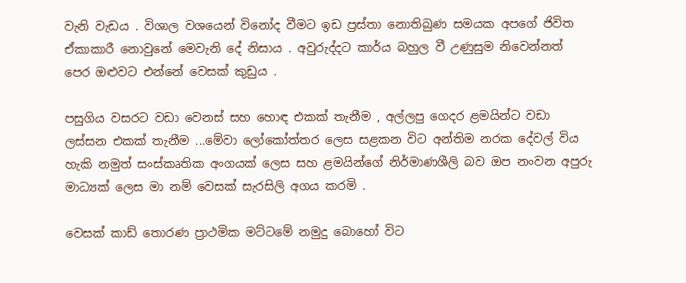වැනි වැඩය . විශාල වශයෙන් විනෝද වීමට ඉඩ ප්‍රස්තා නොතිබුණ සමයක අපගේ ජිවිත ඒකාකාරී නොවුනේ මෙවැනි දේ නිසාය . අවුරුද්දට කාර්ය බහුල වී උණුසුම නිවෙන්නත් පෙර ඔළුවට එන්නේ වෙසක් කුඩුය .

පසුගිය වසරට වඩා වෙනස් සහ හොඳ එකක් තැනීම , අල්ලපු ගෙදර ළමයින්ට වඩා ලස්සන එකක් තැනීම ...මේවා ලෝකෝත්තර ලෙස සළකන විට අන්තිම නරක දේවල් විය හැකි නමුත් සංස්කෘතික අංගයක් ලෙස සහ ළමයින්ගේ නිර්මාණශීලි බව ඔප නංවන අපුරු මාධ්‍යක් ලෙස මා නම් වෙසක් සැරසිලි අගය කරමි .

වෙසක් කාඩ් තොරණ ප්‍රාථමික මට්ටමේ නමුදු බොහෝ විට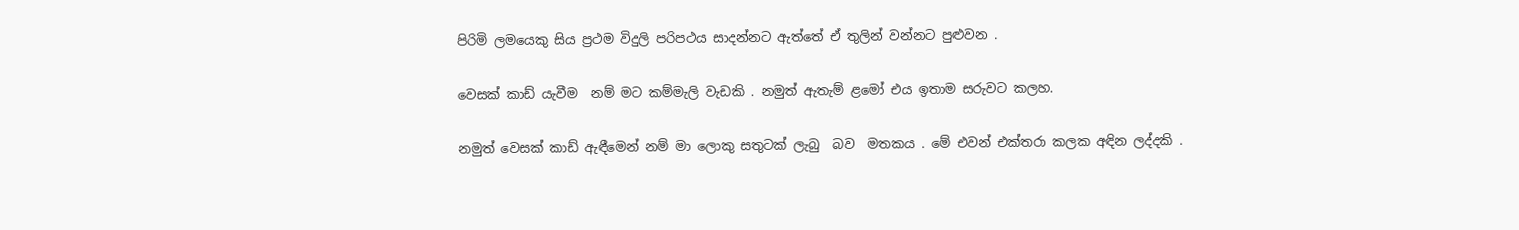පිරිමි ලමයෙකු සිය ප්‍රථම විදුලි පරිපථය සාදන්නට ඇත්තේ ඒ තුලින් වන්නට පුළුවන .

වෙසක් කාඩ් යැවීම  නම් මට කම්මැලි වැඩකි . නමුත් ඇතැම් ළමෝ එය ඉතාම සරුවට කලහ.

නමුත් වෙසක් කාඩ් ඇඳීමෙන් නම් මා ලොකු සතුටක් ලැබු  බව  මතකය . මේ එවන් එක්තරා කලක අඳින ලද්දකි .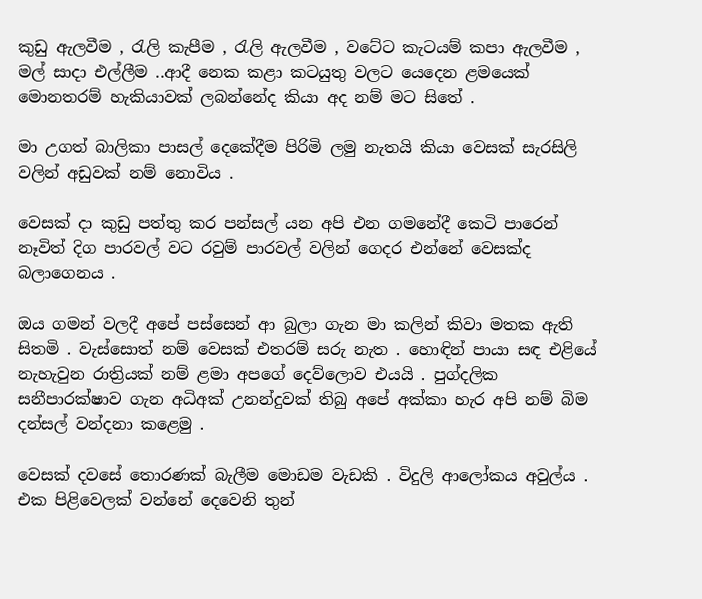කුඩු ඇලවීම , රැලි කැපීම , රැලි ඇලවීම , වටේට කැටයම් කපා ඇලවීම , මල් සාදා එල්ලීම ..ආදී නෙක කළා කටයුතු වලට යෙදෙන ළමයෙක් මොනතරම් හැකියාවක් ලබන්නේද කියා අද නම් මට සිතේ .

මා උගත් බාලිකා පාසල් දෙකේදීම පිරිමි ලමු නැතයි කියා වෙසක් සැරසිලි වලින් අඩුවක් නම් නොවිය .

වෙසක් දා කුඩු පත්තු කර පන්සල් යන අපි එන ගමනේදී කෙටි පාරෙන් නෑවිත් දිග පාරවල් වට රවුම් පාරවල් වලින් ගෙදර එන්නේ වෙසක්ද බලාගෙනය .

ඔය ගමන් වලදී අපේ පස්සෙන් ආ බුලා ගැන මා කලින් කිවා මතක ඇති සිතමි . වැස්සොත් නම් වෙසක් එතරම් සරු නැත . හොඳින් පායා සඳ එළියේ නැහැවුන රාත්‍රියක් නම් ළමා අපගේ දෙව්ලොව එයයි . පුග්දලික සනීපාරක්ෂාව ගැන අධිඅක් උනන්දුවක් තිබු අපේ අක්කා හැර අපි නම් බිම දන්සල් වන්දනා කළෙමු .

වෙසක් දවසේ තොරණක් බැලීම මොඩම වැඩකි . විදුලි ආලෝකය අවුල්ය . එක පිළිවෙලක් වන්නේ දෙවෙනි තුන්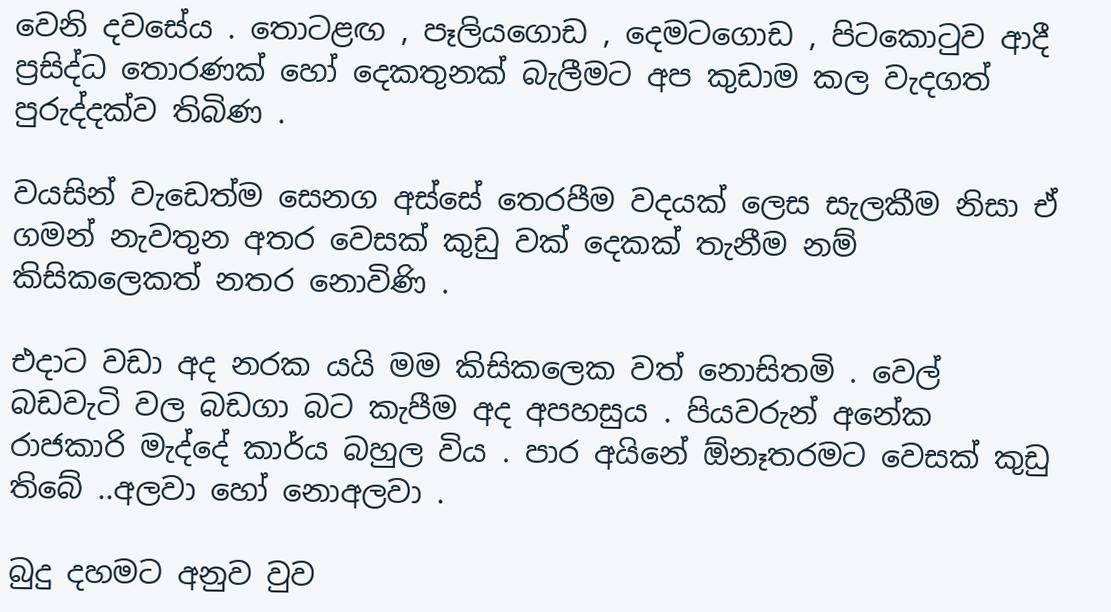වෙනි දවසේය . තොටළඟ , පෑලියගොඩ , දෙමටගොඩ , පිටකොටුව ආදී ප්‍රසිද්ධ තොරණක් හෝ දෙකතුනක් බැලීමට අප කුඩාම කල වැදගත් පුරුද්දක්ව තිබිණ .

වයසින් වැඩෙත්ම සෙනග අස්සේ තෙරපීම වදයක් ලෙස සැලකීම නිසා ඒ ගමන් නැවතුන අතර වෙසක් කුඩු වක් දෙකක් තැනීම නම් කිසිකලෙකත් නතර නොවිණි .

එදාට වඩා අද නරක යයි මම කිසිකලෙක වත් නොසිතමි . වෙල් බඩවැටි වල බඩගා බට කැපීම අද අපහසුය . පියවරුන් අනේක රාජකාරි මැද්දේ කාර්ය බහුල විය . පාර අයිනේ ඕනෑතරමට වෙසක් කුඩු තිබේ ..අලවා හෝ නොඅලවා .

බුදු දහමට අනුව වුව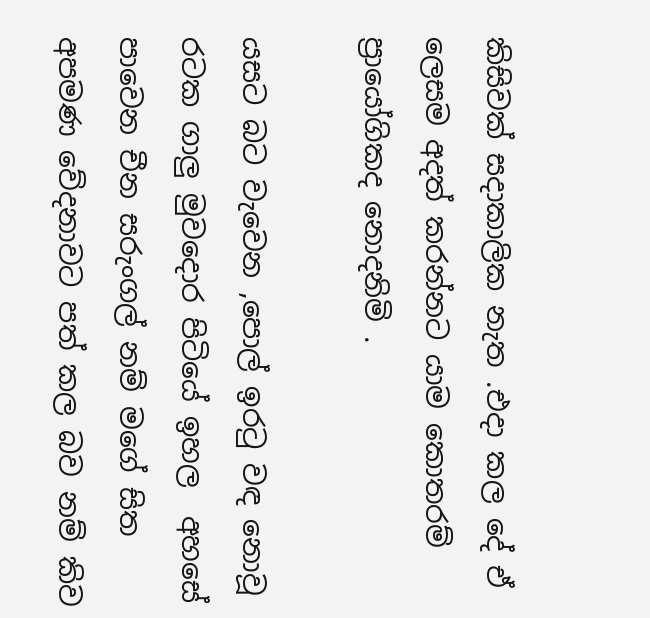කිසිවක් සදාකාලික නැත .එදා කල දේ ඒ ලෙසම අදත් කරන්නට යාම කොතරම් ප්‍රායෝගිකද නොදනිමි .

යසට බට වැවෙන ,පොල් ඉරටු වඳ නොවූ රටක ගාලු මුවදොර පිටියේ ඉහල  අහසේ පාවෙන චීන සරුංගල් නම් මගේ සිත අපමණ වේදනාවට පත් කල බව නම් කිව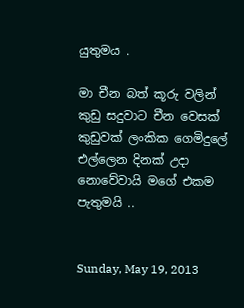යුතුමය .

මා චීන බත් කූරු වලින් කුඩු සදුවාට චීන වෙසක් කුඩුවක් ලංකික ගෙමිදුලේ එල්ලෙන දිනක් උදා නොවේවායි මගේ එකම පැතුමයි ..


Sunday, May 19, 2013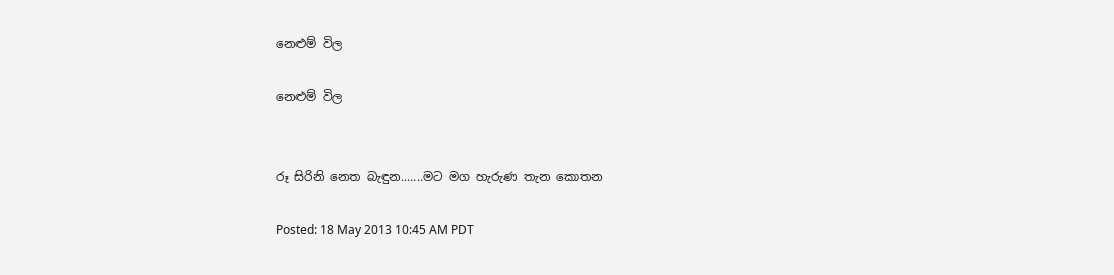නෙළුම් විල

නෙළුම් විල


රූ සිරිනි නෙත බැඳුන.......මට මග හැරුණ තැන කොතන

Posted: 18 May 2013 10:45 AM PDT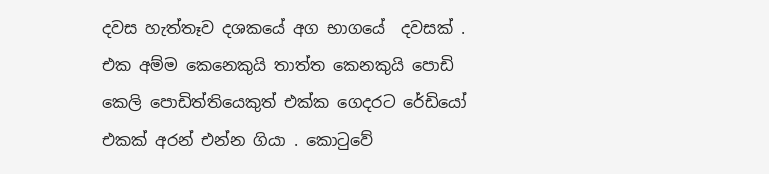දවස හැත්තෑව දශකයේ අග භාගයේ  දවසක් . එක අම්ම කෙනෙකුයි තාත්ත කෙනකුයි පොඩි කෙලි පොඩිත්තියෙකුත් එක්ක ගෙදරට රේඩියෝ එකක් අරන් එන්න ගියා . කොටුවේ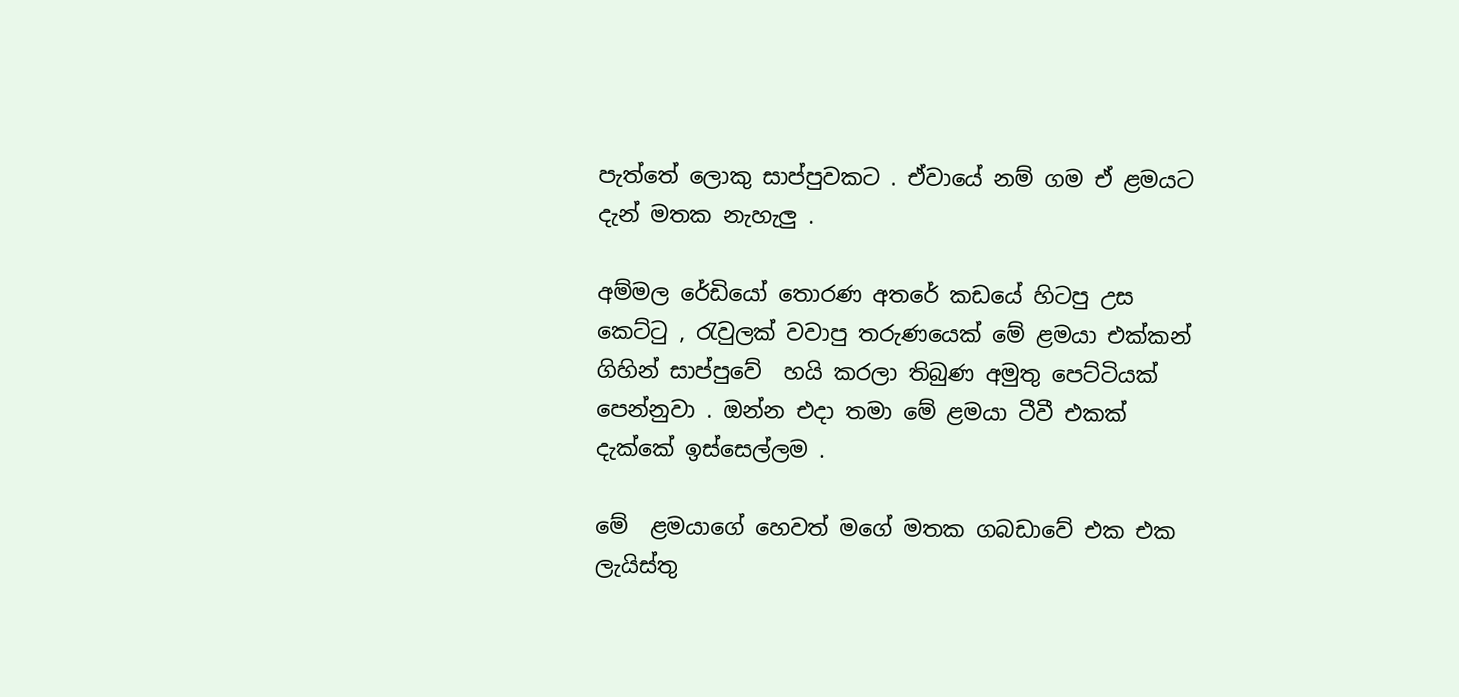පැත්තේ ලොකු සාප්පුවකට . ඒවායේ නම් ගම ඒ ළමයට දැන් මතක නැහැලු .

අම්මල රේඩියෝ තොරණ අතරේ කඩයේ හිටපු උස කෙට්ටු , රැවුලක් වවාපු තරුණයෙක් මේ ළමයා එක්කන් ගිහින් සාප්පුවේ  හයි කරලා තිබුණ අමුතු පෙට්ටියක් පෙන්නුවා . ඔන්න එදා තමා මේ ළමයා ටීවී එකක් දැක්කේ ඉස්සෙල්ලම .

මේ  ළමයාගේ හෙවත් මගේ මතක ගබඩාවේ එක එක ලැයිස්තු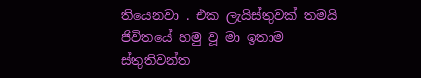තියෙනවා . එක ලැයිස්තුවක් තමයි ජිවිතයේ හමු වූ මා ඉතාම ස්තුතිවන්ත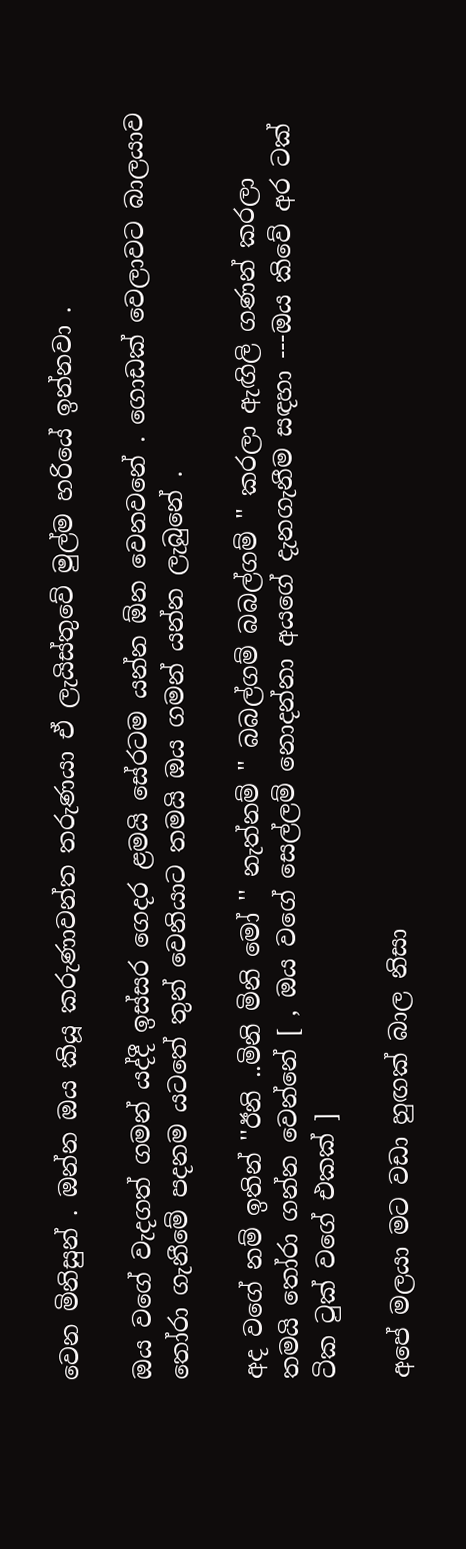වෙන මිනිසුන් . ඔන්න ඔය කියූ කරුණාවන්ත තරුණයා ඒ ලැයිස්තුවේ මුල්ම හරියේ ඉන්නවා .

ඔය වගේ වැදගත් ගමන් යද්දී ඉස්සර ගෙදර ළමයි සේරටම යන්න ඕන වෙනවනේ . ගොඩක් වෙලාවට බාලයාව තෝරා ගැනීමේ පදනම යටතේ තුන් වෙනියාට තමයි ඔය ගමන් යන්න ලැබුනේ .

අද වගේ නම් ඉතින් ''ඊනි ..මිනි මිනි මෝ '' නැත්නම් '' බබල්ගම් බබල්ගම් '' කරලා ඇඟිලි ගණන් කරලා තමයි තෝරා ගන්න වෙන්නේ [ , ඔය වගේ සෙල්ලම් නොදන්නා අයගේ දැනගැනීම සඳහා ---ඔය කිවේ අර ටක් ටික ටුක් වගේ එකක් ]

අපේ මලයා මට වඩා හුඟක් බාල නිසා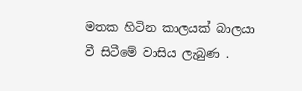මතක හිටින කාලයක් බාලයා වී සිටීමේ වාසිය ලැබුණ .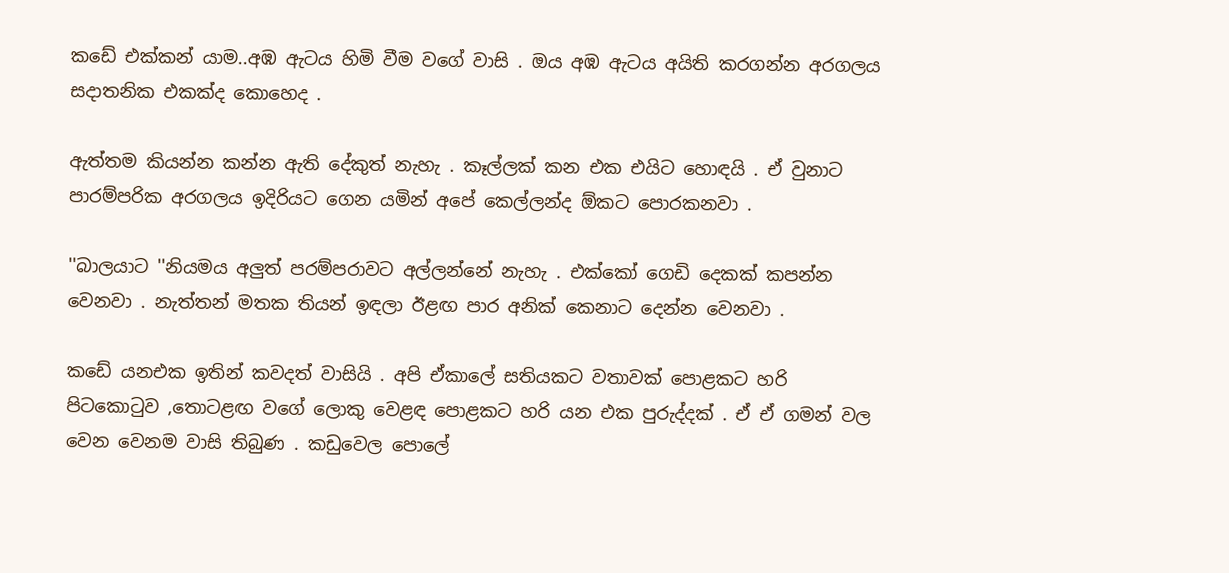කඩේ එක්කන් යාම..අඹ ඇටය හිමි වීම වගේ වාසි . ඔය අඹ ඇටය අයිති කරගන්න අරගලය සදාතනික එකක්ද කොහෙද .

ඇත්තම කියන්න කන්න ඇති දේකුත් නැහැ . කෑල්ලක් කන එක එයිට හොඳයි . ඒ වුනාට පාරම්පරික අරගලය ඉදිරියට ගෙන යමින් අපේ කෙල්ලන්ද ඕකට පොරකනවා .

''බාලයාට ''නියමය අලුත් පරම්පරාවට අල්ලන්නේ නැහැ . එක්කෝ ගෙඩි දෙකක් කපන්න වෙනවා . නැත්තන් මතක තියන් ඉඳලා ඊළඟ පාර අනික් කෙනාට දෙන්න වෙනවා .

කඩේ යනඑක ඉතින් කවදත් වාසියි . අපි ඒකාලේ සතියකට වතාවක් පොළකට හරි පිටකොටුව ,තොටළඟ වගේ ලොකු වෙළඳ පොළකට හරි යන එක පුරුද්දක් . ඒ ඒ ගමන් වල වෙන වෙනම වාසි තිබුණ . කඩුවෙල පොලේ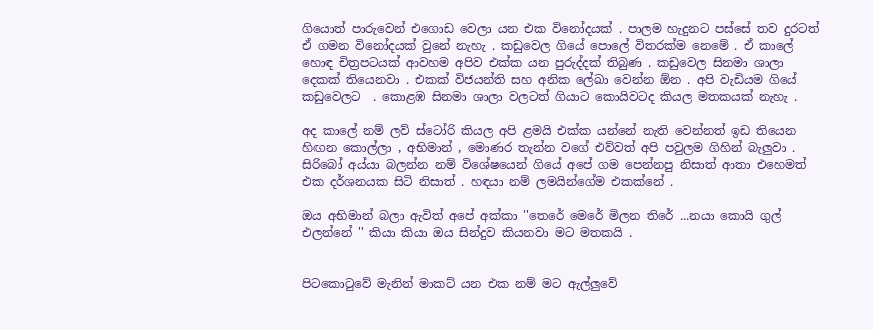ගියොත් පාරුවෙන් එගොඩ වෙලා යන එක විනෝදයක් . පාලම හැදුනට පස්සේ තව දුරටත් ඒ ගමන විනෝදයක් වුනේ නැහැ . කඩුවෙල ගියේ පොලේ විතරක්ම නෙමේ . ඒ කාලේ හොඳ චිත්‍රපටයක් ආවහම අපිව එක්ක යන පුරුද්දක් තිබුණ . කඩුවෙල සිනමා ශාලා දෙකක් තියෙනවා . එකක් විජයන්ති සහ අනික ලේඛා වෙන්න ඕන . අපි වැඩියම ගියේ කඩුවෙලට  . කොළඹ සිනමා ශාලා වලටත් ගියාට කොයිවටද කියල මතකයක් නැහැ .

අද කාලේ නම් ලව් ස්ටෝරි කියල අපි ළමයි එක්ක යන්නේ නැති වෙන්නත් ඉඩ තියෙන හිඟන කොල්ලා , අභිමාන් , මොණර තැන්න වගේ එව්වත් අපි පවුලම ගිහින් බැලුවා . සිරිබෝ අය්යා බලන්න නම් විශේෂයෙන් ගියේ අපේ ගම පෙන්නපු නිසාත් ආතා එහෙමත් එක දර්ශනයක සිටි නිසාත් . හඳයා නම් ලමයින්ගේම එකක්නේ .

ඔය අභිමාන් බලා ඇවිත් අපේ අක්කා ''තෙරේ මෙරේ මිලන තිරේ ...නයා කොයි ගුල් එලන්නේ '' කියා කියා ඔය සින්දුව කියනවා මට මතකයි .


පිටකොටුවේ මැනින් මාකට් යන එක නම් මට ඇල්ලුවේ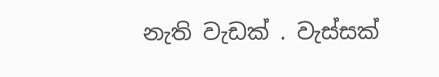නැති වැඩක් . වැස්සක්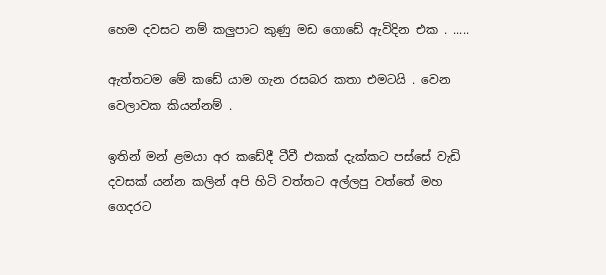හෙම දවසට නම් කලුපාට කුණු මඩ ගොඩේ ඇවිදින එක . .....

ඇත්තටම මේ කඩේ යාම ගැන රසබර කතා එමටයි . වෙන වෙලාවක කියන්නම් .

ඉතින් මන් ළමයා අර කඩේදී ටීවී එකක් දැක්කට පස්සේ වැඩි දවසක් යන්න කලින් අපි හිටි වත්තට අල්ලපු වත්තේ මහ ගෙදරට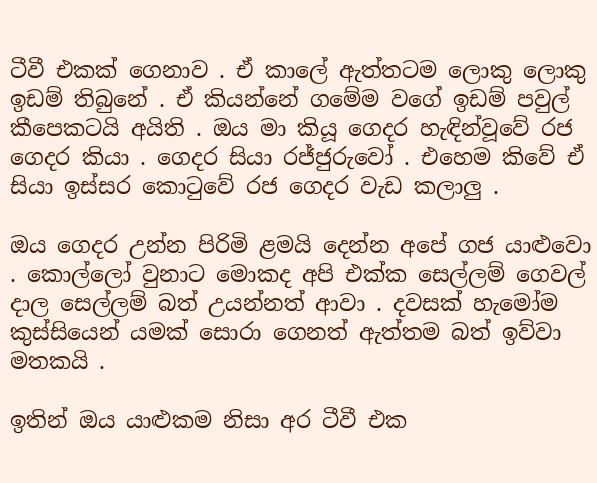ටීවී එකක් ගෙනාව . ඒ කාලේ ඇත්තටම ලොකු ලොකු ඉඩම් තිබුනේ . ඒ කියන්නේ ගමේම වගේ ඉඩම් පවුල් කීපෙකටයි අයිති . ඔය මා කියූ ගෙදර හැඳින්වූවේ රජ ගෙදර කියා . ගෙදර සියා රජ්ජුරුවෝ . එහෙම කිවේ ඒ සියා ඉස්සර කොටුවේ රජ ගෙදර වැඩ කලාලු .

ඔය ගෙදර උන්න පිරිමි ළමයි දෙන්න අපේ ගජ යාළුවො . කොල්ලෝ වුනාට මොකද අපි එක්ක සෙල්ලම් ගෙවල් දාල සෙල්ලම් බත් උයන්නත් ආවා . දවසක් හැමෝම කුස්සියෙන් යමක් සොරා ගෙනත් ඇත්තම බත් ඉව්වා මතකයි .

ඉතින් ඔය යාළුකම නිසා අර ටීවී එක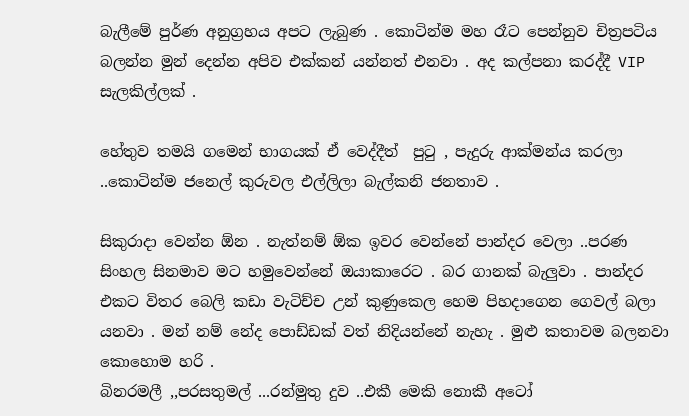බැලීමේ පුර්ණ අනුග්‍රහය අපට ලැබුණ . කොටින්ම මහ රෑට පෙන්නුව චිත්‍රපටිය බලන්න මුන් දෙන්න අපිව එක්කන් යන්නත් එනවා . අද කල්පනා කරද්දී VIP  සැලකිල්ලක් .

හේතුව තමයි ගමෙන් භාගයක් ඒ වෙද්දීත්  පුටු , පැදුරු ආක්මන්ය කරලා ..කොටින්ම ජනෙල් කුරුවල එල්ලිලා බැල්කනි ජනතාව .

සිකුරාදා වෙන්න ඕන . නැත්නම් ඕක ඉවර වෙන්නේ පාන්දර වෙලා ..පරණ සිංහල සිනමාව මට හමුවෙන්නේ ඔයාකාරෙට . බර ගානක් බැලුවා . පාන්දර එකට විතර බෙලි කඩා වැටිච්ච උන් කුණුකෙල හෙම පිහදාගෙන ගෙවල් බලා යනවා . මන් නම් නේද පොඩ්ඩක් වත් නිදියන්නේ නැහැ . මුළු කතාවම බලනවා කොහොම හරි .
බිනරමලී ,,පරසතුමල් ...රන්මුතු දුව ..එකී මෙකි නොකී අටෝ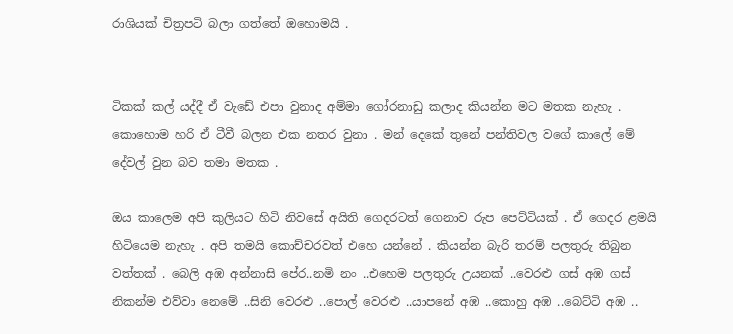රාශියක් චිත්‍රපටි බලා ගත්තේ ඔහොමයි .


ටිකක් කල් යද්දී ඒ වැඩේ එපා වුනාද අම්මා ගෝරනාඩු කලාද කියන්න මට මතක නැහැ . කොහොම හරි ඒ ටීවී බලන එක නතර වුනා . මන් දෙකේ තුනේ පන්තිවල වගේ කාලේ මේ දේවල් වුන බව තමා මතක .

ඔය කාලෙම අපි කුලියට හිටි නිවසේ අයිති ගෙදරටත් ගෙනාව රුප පෙට්ටියක් . ඒ ගෙදර ළමයි හිටියෙම නැහැ . අපි තමයි කොච්චරවත් එහෙ යන්නේ . කියන්න බැරි තරම් පලතුරු තිබුන වත්තක් . බෙලි අඹ අන්නාසි පේර..නමි නං ..එහෙම පලතුරු උයනක් ..වෙරළු ගස් අඹ ගස් නිකන්ම එව්වා නෙමේ ..සිනි වෙරළු ..පොල් වෙරළු ..යාපනේ අඹ ..කොහු අඹ ..බෙට්ටි අඹ ..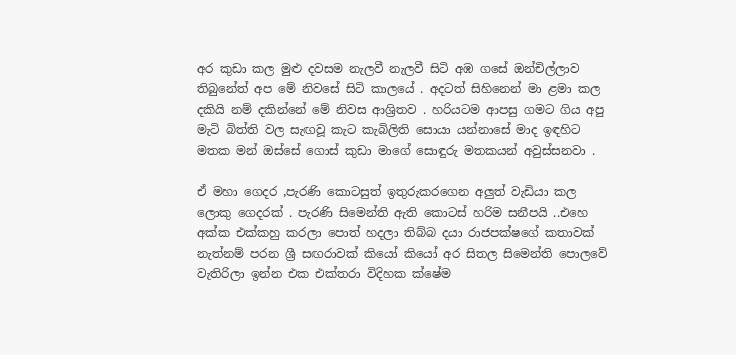අර කුඩා කල මුළු දවසම නැලවී නැලවී සිටි අඹ ගසේ ඔන්චිල්ලාව තිබුනේත් අප මේ නිවසේ සිටි කාලයේ . අදටත් සිහිනෙන් මා ළමා කල දකියි නම් දකින්නේ මේ නිවස ආශ්‍රිතව . හරියටම ආපසු ගමට ගිය අපු මැටි බිත්ති වල සැඟවූ කැට කැබිලිති සොයා යන්නාසේ මාද ඉඳහිට මතක මන් ඔස්සේ ගොස් කුඩා මාගේ සොඳුරු මතකයන් අවුස්සනවා .

ඒ මහා ගෙදර ,පැරණි කොටසුත් ඉතුරුකරගෙන අලුත් වැඩියා කල ලොකු ගෙදරක් . පැරණි සිමෙන්ති ඇති කොටස් හරිම සනීපයි ..එහෙ අක්ක එක්කහු කරලා පොත් හදලා තිබ්බ දයා රාජපක්ෂගේ කතාවක් නැත්නම් පරන ශ්‍රී සඟරාවක් කියෝ කියෝ අර සිතල සිමෙන්ති පොලවේ වැතිරිලා ඉන්න එක එක්තරා විදිහක ක්ෂේම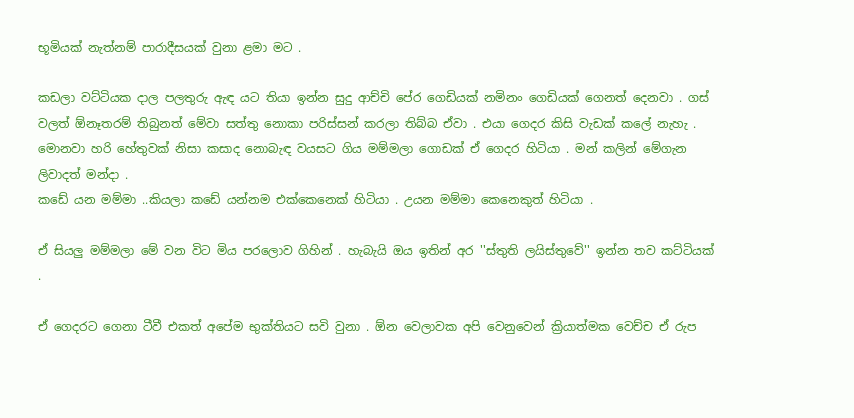භූමියක් නැත්නම් පාරාදීසයක් වුනා ළමා මට .

කඩලා වට්ටියක දාල පලතුරු ඇඳ යට තියා ඉන්න සුදු ආච්චි පේර ගෙඩියක් නමිනං ගෙඩියක් ගෙනත් දෙනවා . ගස් වලත් ඕනෑතරම් තිබුනත් මේවා සත්තු නොකා පරිස්සන් කරලා තිබ්බ ඒවා . එයා ගෙදර කිසි වැඩක් කලේ නැහැ . මොනවා හරි හේතුවක් නිසා කසාද නොබැඳ වයසට ගිය මම්මලා ගොඩක් ඒ ගෙදර හිටියා . මන් කලින් මේගැන ලිවාදත් මන්දා .
කඩේ යන මම්මා ..කියලා කඩේ යන්නම එක්කෙනෙක් හිටියා . උයන මම්මා කෙනෙකුත් හිටියා .

ඒ සියලු මම්මලා මේ වන විට මිය පරලොව ගිහින් . හැබැයි ඔය ඉතින් අර ''ස්තුති ලයිස්තුවේ'' ඉන්න තව කට්ටියක් .

ඒ ගෙදරට ගෙනා ටීවී එකත් අපේම භුක්තියට සවි වුනා . ඕන වෙලාවක අපි වෙනුවෙන් ක්‍රියාත්මක වෙච්ච ඒ රුප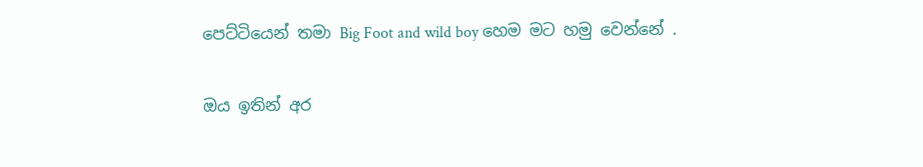පෙට්ටියෙන් තමා Big Foot and wild boy හෙම මට හමු වෙන්නේ .

ඔය ඉතින් අර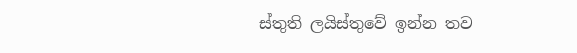ස්තුති ලයිස්තුවේ ඉන්න තව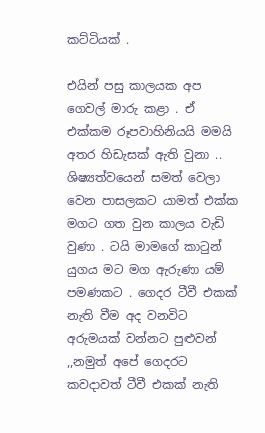කට්ටියක් .

එයින් පසු කාලයක අප ගෙවල් මාරු කළා . ඒ එක්කම රූපවාහිනියයි මමයි අතර හිඩැසක් ඇති වුනා .. ශිෂ්‍යත්වයෙන් සමත් වෙලා වෙන පාසලකට යාමත් එක්ක මගට ගත වුන කාලය වැඩි
වුණා . ටයි මාමගේ කාටුන් යුගය මට මග ඇරුණා යම් පමණකට . ගෙදර ටීවී එකක් නැති වීම අද වනවිට අරුමයක් වන්නට පුළුවන් ,,නමුත් අපේ ගෙදරට කවදාවත් ටීවී එකක් නැති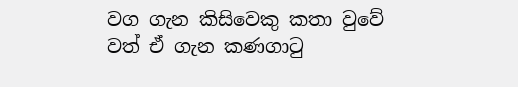වග ගැන කිසිවෙකු කතා වුවේ වත් ඒ ගැන කණගාටු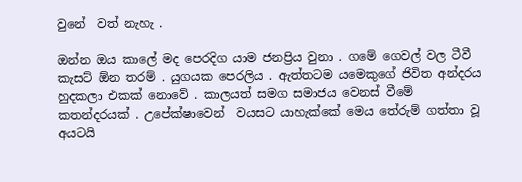වුනේ  වත් නැහැ .

ඔන්න ඔය කාලේ මද පෙරදිග යාම ජනප්‍රිය වුනා . ගමේ ගෙවල් වල ටීවී කැසට් ඕන තරම් . යුගයක පෙරලිය . ඇත්තටම යමෙකුගේ ජිවිත අන්දරය හුදකලා එකක් නොවේ . කාලයත් සමග සමාජය වෙනස් වීමේ කතන්දරයක් . උපේක්ෂාවෙන්  වයසට යාහැක්කේ මෙය තේරුම් ගත්තා වූ අයටයි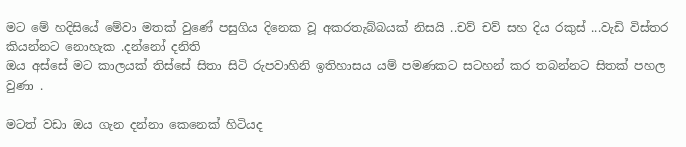මට මේ හදිසියේ මේවා මතක් වුණේ පසුගිය දිනෙක වූ අකරතැබ්බයක් නිසයි ..චව් චව් සහ දිය රකුස් ...වැඩි විස්තර කියන්නට නොහැක .දන්නෝ දනිති
ඔය අස්සේ මට කාලයක් තිස්සේ සිතා සිටි රුපවාහිනි ඉතිහාසය යම් පමණකට සටහන් කර තබන්නට සිතක් පහල වුණා .

මටත් වඩා ඔය ගැන දන්නා කෙනෙක් හිටියද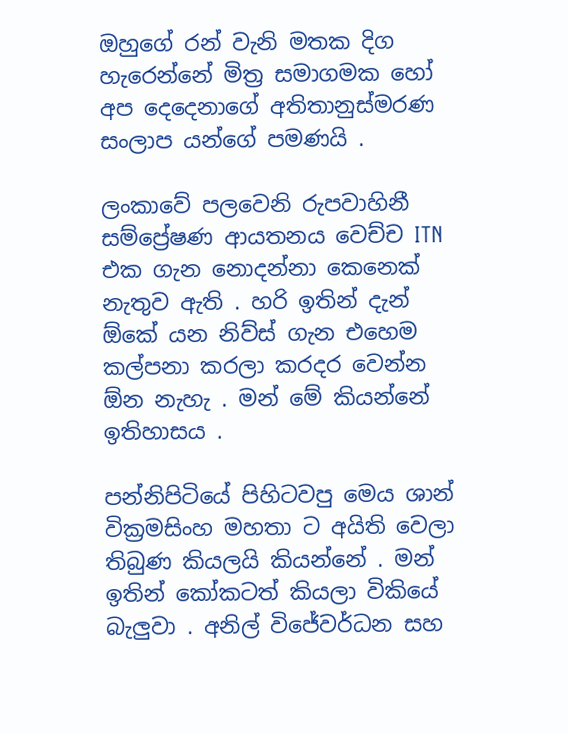ඔහුගේ රන් වැනි මතක දිග හැරෙන්නේ මිත්‍ර සමාගමක හෝ අප දෙදෙනාගේ අතිතානුස්මරණ සංලාප යන්ගේ පමණයි .

ලංකාවේ පලවෙනි රුපවාහිනී සම්ප්‍රේෂණ ආයතනය වෙච්ච ITN එක ගැන නොදන්නා කෙනෙක් නැතුව ඇති . හරි ඉතින් දැන් ඕකේ යන නිව්ස් ගැන එහෙම කල්පනා කරලා කරදර වෙන්න ඕන නැහැ . මන් මේ කියන්නේ ඉතිහාසය .

පන්නිපිටියේ පිහිටවපු මෙය ශාන් වික්‍රමසිංහ මහතා ට අයිති වෙලා තිබුණ කියලයි කියන්නේ . මන් ඉතින් කෝකටත් කියලා විකියේ බැලුවා . අනිල් විජේවර්ධන සහ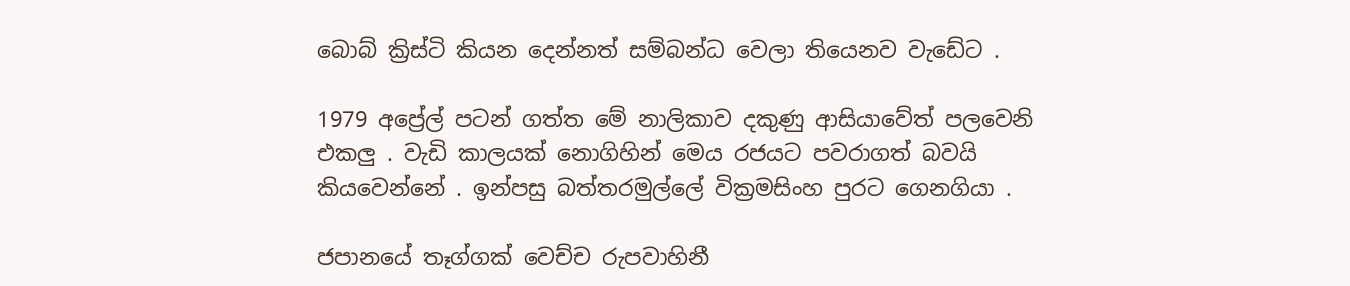බොබ් ක්‍රිස්ටි කියන දෙන්නත් සම්බන්ධ වෙලා තියෙනව වැඩේට .

1979 අප්‍රේල් පටන් ගත්ත මේ නාලිකාව දකුණු ආසියාවේත් පලවෙනි එකලු . වැඩි කාලයක් නොගිහින් මෙය රජයට පවරාගත් බවයි කියවෙන්නේ . ඉන්පසු බත්තරමුල්ලේ වික්‍රමසිංහ පුරට ගෙනගියා .

ජපානයේ තෑග්ගක් වෙච්ච රුපවාහිනී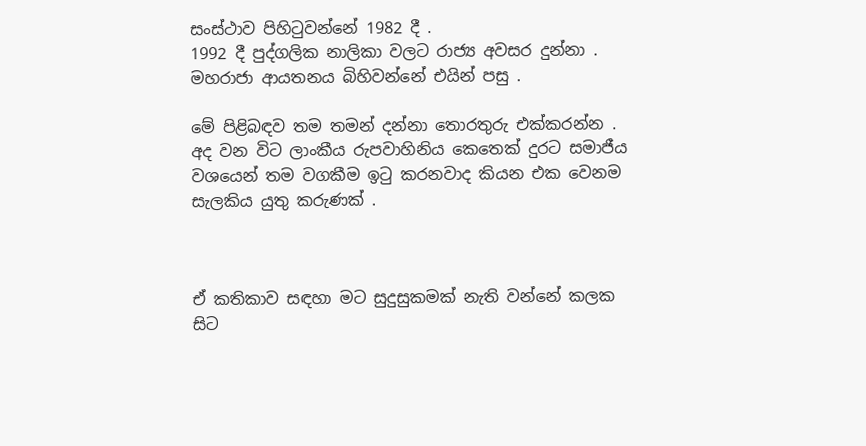සංස්ථාව පිහිටුවන්නේ 1982 දී .
1992 දී පුද්ගලික නාලිකා වලට රාජ්‍ය අවසර දුන්නා . මහරාජා ආයතනය බිහිවන්නේ එයින් පසු .

මේ පිළිබඳව තම තමන් දන්නා තොරතුරු එක්කරන්න . අද වන විට ලාංකීය රුපවාහිනිය කෙතෙක් දුරට සමාජීය වශයෙන් තම වගකීම ඉටු කරනවාද කියන එක වෙනම සැලකිය යුතු කරුණක් .



ඒ කතිකාව සඳහා මට සුදුසුකමක් නැති වන්නේ කලක සිට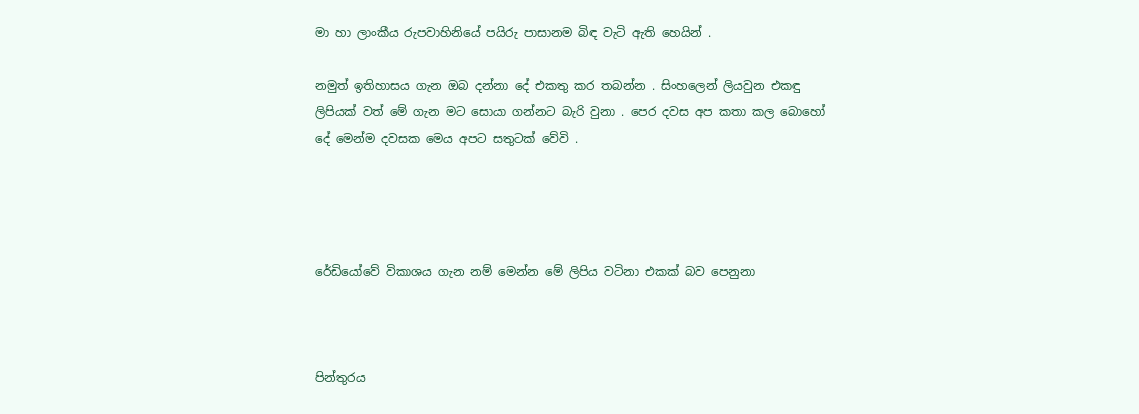මා හා ලාංකීය රුපවාහිනියේ පයිරු පාසානම බිඳ වැටි ඇති හෙයින් .

නමුත් ඉතිහාසය ගැන ඔබ දන්නා දේ එකතු කර තබන්න . සිංහලෙන් ලියවුන එකඳු ලිපියක් වත් මේ ගැන මට සොයා ගන්නට බැරි වුනා . පෙර දවස අප කතා කල බොහෝ දේ මෙන්ම දවසක මෙය අපට සතුටක් වේවි .




රේඩියෝවේ විකාශය ගැන නම් මෙන්න මේ ලිපිය වටිනා එකක් බව පෙනුනා



පින්තුරය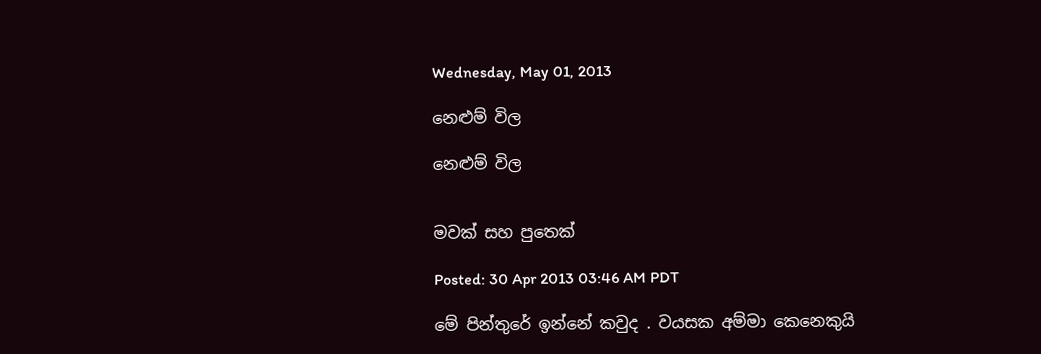Wednesday, May 01, 2013

නෙළුම් විල

නෙළුම් විල


මවක් සහ පුතෙක්

Posted: 30 Apr 2013 03:46 AM PDT

මේ පින්තුරේ ඉන්නේ කවුද . වයසක අම්මා කෙනෙකුයි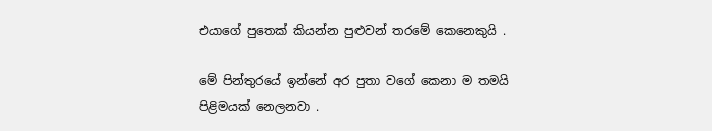එයාගේ පුතෙක් කියන්න පුළුවන් තරමේ කෙනෙකුයි .

මේ පින්තුරයේ ඉන්නේ අර පුතා වගේ කෙනා ම තමයි පිළිමයක් නෙලනවා .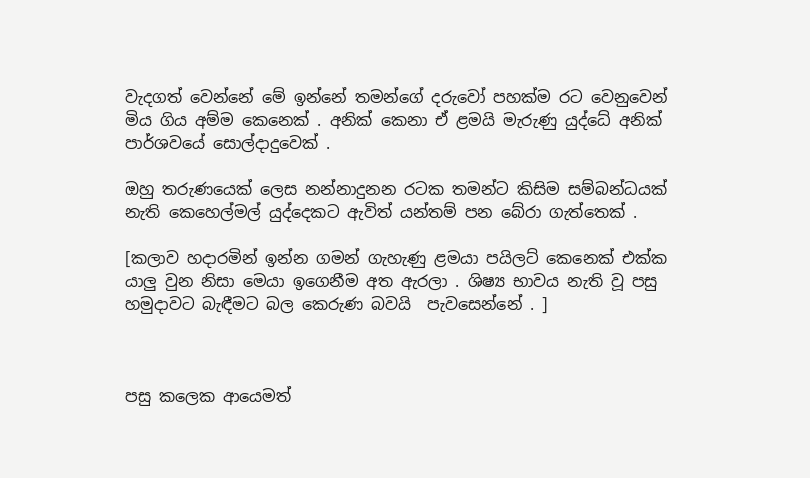වැදගත් වෙන්නේ මේ ඉන්නේ තමන්ගේ දරුවෝ පහක්ම රට වෙනුවෙන් මිය ගිය අම්ම කෙනෙක් . අනික් කෙනා ඒ ළමයි මැරුණු යුද්ධේ අනික් පාර්ශවයේ සොල්දාදුවෙක් .

ඔහු තරුණයෙක් ලෙස නන්නාදුනන රටක තමන්ට කිසිම සම්බන්ධයක් නැති කෙහෙල්මල් යුද්දෙකට ඇවිත් යන්තම් පන බේරා ගැත්තෙක් .

[කලාව හදාරමින් ඉන්න ගමන් ගැහැණු ළමයා පයිලට් කෙනෙක් එක්ක යාලු වුන නිසා මෙයා ඉගෙනීම අත ඇරලා . ශිෂ්‍ය භාවය නැති වූ පසු හමුදාවට බැඳීමට බල කෙරුණ බවයි  පැවසෙන්නේ . ]



පසු කලෙක ආයෙමත්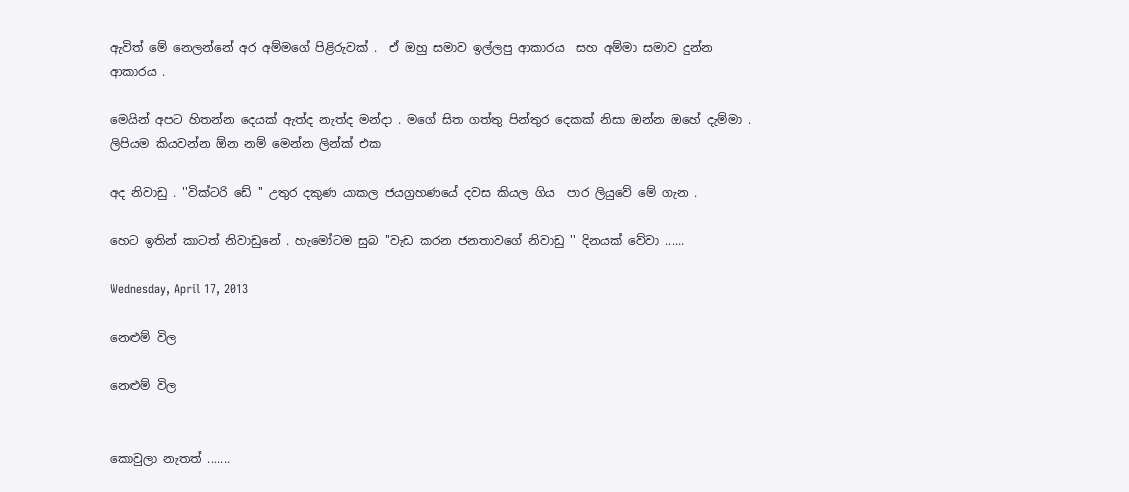ඇවිත් මේ නෙලන්නේ අර අම්මගේ පිළිරුවක් .  ඒ ඔහු සමාව ඉල්ලපු ආකාරය  සහ අම්මා සමාව දුන්න ආකාරය .

මෙයින් අපට හිතන්න දෙයක් ඇත්ද නැත්ද මන්දා . මගේ සිත ගත්තු පින්තුර දෙකක් නිසා ඔන්න ඔහේ දැම්මා . ලිපියම කියවන්න ඕන නම් මෙන්න ලින්ක් එක

අද නිවාඩු . ''වික්ටරි ඩේ '' උතුර දකුණ යාකල ජයග්‍රහණයේ දවස කියල ගිය  පාර ලියුවේ මේ ගැන .

හෙට ඉතින් කාටත් නිවාඩුනේ . හැමෝටම සුබ ''වැඩ කරන ජනතාවගේ නිවාඩු '' දිනයක් වේවා ......

Wednesday, April 17, 2013

නෙළුම් විල

නෙළුම් විල


කොවුලා නැතත් .......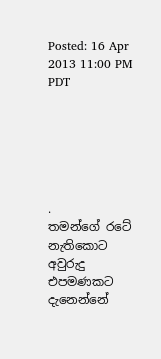Posted: 16 Apr 2013 11:00 PM PDT






.
තමන්ගේ රටේ නැතිකොට අවුරුදු එපමණකට දැනෙන්නේ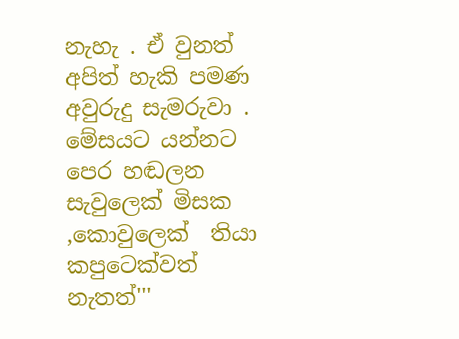නැහැ . ඒ වුනත් අපිත් හැකි පමණ අවුරුදු සැමරුවා .
මේසයට යන්නට පෙර හඬලන සැවුලෙක් මිසක ,කොවුලෙක්  තියා කපුටෙක්වත් නැතත්'''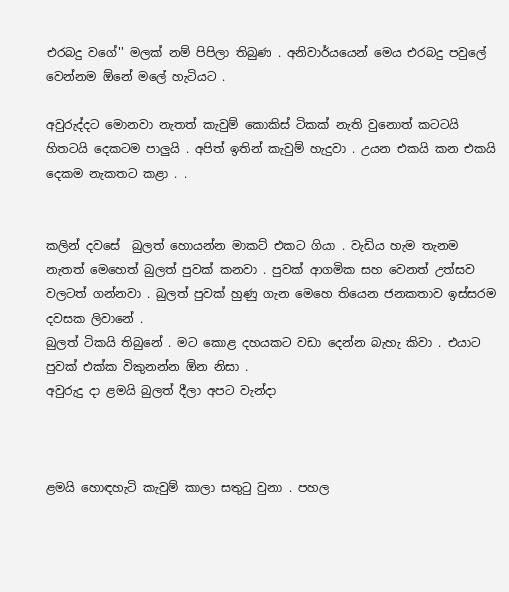එරබදු වගේ'' මලක් නම් පිපිලා තිබුණ . අනිවාර්යයෙන් මෙය එරබදු පවුලේ වෙන්නම ඕනේ මලේ හැටියට .

අවුරුද්දට මොනවා නැතත් කැවුම් කොකිස් ටිකක් නැති වුනොත් කටටයි හිතටයි දෙකටම පාලුයි . අපිත් ඉතින් කැවුම් හැදුවා . උයන එකයි කන එකයි දෙකම නැකතට කළා . .


කලින් දවසේ  බුලත් හොයන්න මාකට් එකට ගියා . වැඩිය හැම තැනම නැතත් මෙහෙත් බුලත් පුවක් කනවා . පුවක් ආගමික සහ වෙනත් උත්සව වලටත් ගන්නවා . බුලත් පුවක් හුණු ගැන මෙහෙ තියෙන ජනකතාව ඉස්සරම දවසක ලිවානේ .
බුලත් ටිකයි තිබුනේ . මට කොළ දහයකට වඩා දෙන්න බැහැ කිවා . එයාට පුවක් එක්ක විකුනන්න ඕන නිසා .
අවුරුදු දා ළමයි බුලත් දීලා අපට වැන්දා



ළමයි හොඳහැටි කැවුම් කාලා සතුටු වුනා . පහල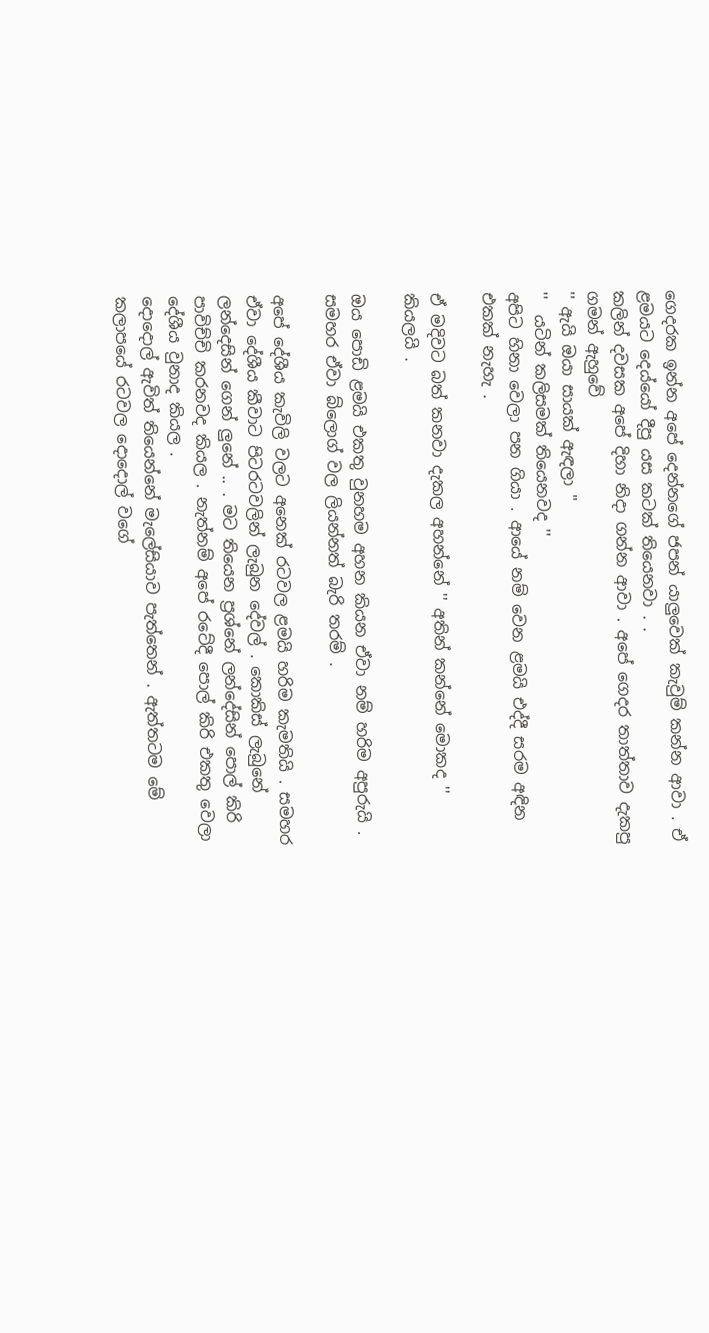ගෙදරක ඉන්න අපේ දෙන්නගේ ජපන් යාලුවෙක් කැවුම් කන්න ආවා . ඒ ළමයට දෙය්යෝ දීපු යස කටක් තියෙනවා . .
කලින් දවසක අපේ දිහා නිදා ගන්න ආවා . අපේ ගෙදර තාත්තාව දැකපු ගමන් ඇහුවේ
'' ඇයි ඔයා සායක් ඇඳලා ''
''  යටින් කලිසමක් තියෙනවද ''
අපිට හිනා වෙලා පන ගියා . ආයේ නම් වෙන ළමයි එද්දී සරම අඳින එකක් නැහැ .

ඒ මදිවට බත් කනවා දැකල අහන්නේ '' අතින් කන්නේ මොකද '' කියලයි .

ඔය පොඩි ළමයි එකතු වුනහම අහන කියන ඒවා නම් හරිම අපුරුයි . සමහර ඒවා බ්ලොග් වල ලියන්නත් බැරි තරම් .

අපේ දේශීය කැවිලි වලට අනෙක් රටවල ළමයි හරිම කැමතියි . සමහර ඒවා දේශීය කීවාට පිටරටවලින් ලැබුන දේවල් . කොකිස් ලැබුනේ ලන්දෙසින් ගෙන් ලුනේ .. . මට තියෙන ප්‍රශ්නේ ලන්දේසින් පොල් කිරි පාවිච්චි කරනවද කියල . නැත්නම් අපේ රටේදී පොල් කිරි එකතු වෙලා දේශීය වුනාද කියල .
දොදොල් ඇවිත් තියෙන්නේ මැලේසියාව පැත්තෙන් . ඇත්තටම මේ කලාපයේ රටවල දොදොල් වගේ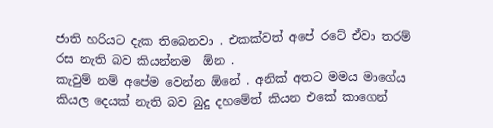ජාති හරියට දැක තිබෙනවා . එකක්වත් අපේ රටේ ඒවා තරම් රස නැති බව කියන්නම  ඕන .
කැවුම් නම් අපේම වෙන්න ඕනේ . අනික් අතට මමය මාගේය කියල දෙයක් නැති බව බුදු දහමේත් කියන එකේ කාගෙන්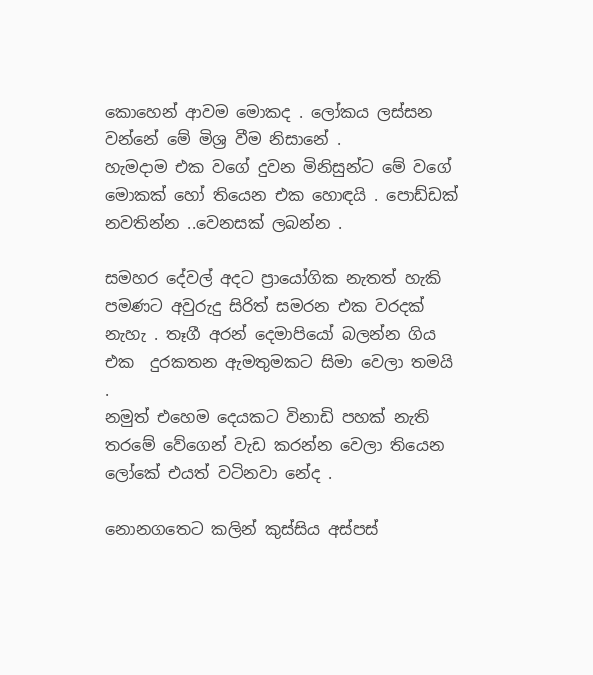කොහෙන් ආවම මොකද . ලෝකය ලස්සන වන්නේ මේ මිශ්‍ර වීම නිසානේ .
හැමදාම එක වගේ දුවන මිනිසුන්ට මේ වගේ මොකක් හෝ තියෙන එක හොඳයි . පොඩ්ඩක් නවතින්න ..වෙනසක් ලබන්න .

සමහර දේවල් අදට ප්‍රායෝගික නැතත් හැකි පමණට අවුරුදු සිරිත් සමරන එක වරදක් නැහැ . තෑගී අරන් දෙමාපියෝ බලන්න ගිය එක  දුරකතන ඇමතුමකට සිමා වෙලා තමයි .
නමුත් එහෙම දෙයකට විනාඩි පහක් නැති තරමේ වේගෙන් වැඩ කරන්න වෙලා තියෙන ලෝකේ එයත් වටිනවා නේද .

නොනගතෙට කලින් කුස්සිය අස්පස්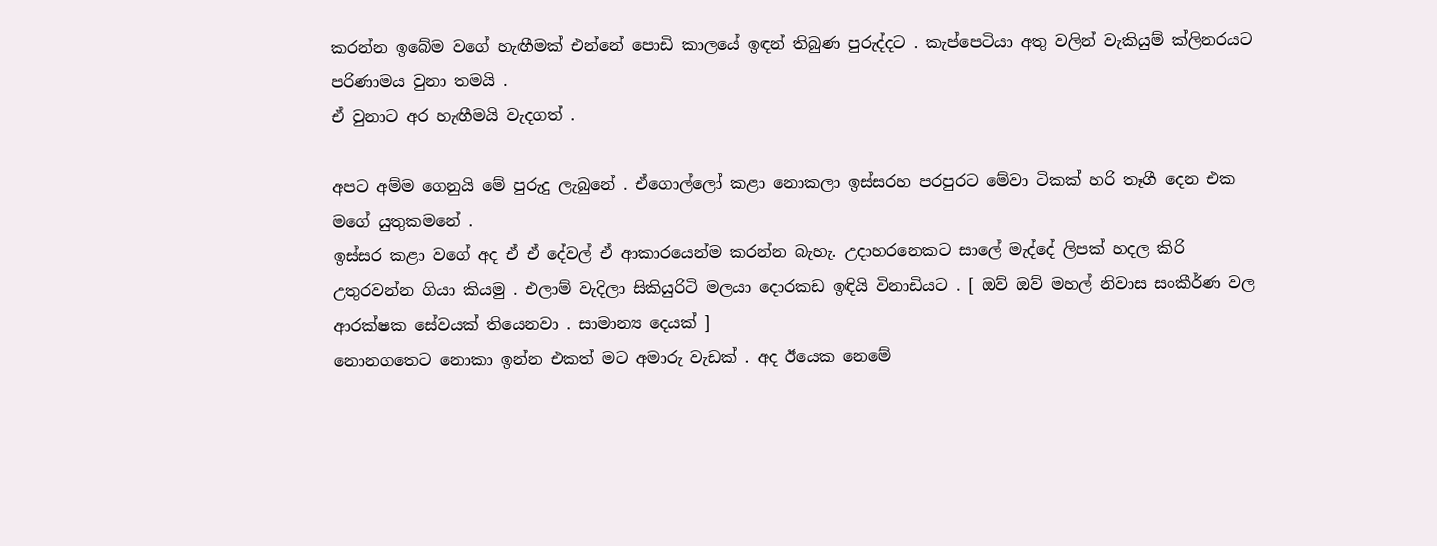කරන්න ඉබේම වගේ හැඟීමක් එන්නේ පොඩි කාලයේ ඉඳන් තිබුණ පුරුද්දට . කැප්පෙටියා අතු වලින් වැකියුම් ක්ලිනරයට පරිණාමය වුනා තමයි .
ඒ වුනාට අර හැඟීමයි වැදගත් .

අපට අම්ම ගෙනුයි මේ පුරුදු ලැබුනේ . ඒගොල්ලෝ කළා නොකලා ඉස්සරහ පරපුරට මේවා ටිකක් හරි තෑගී දෙන එක මගේ යුතුකමනේ .
ඉස්සර කළා වගේ අද ඒ ඒ දේවල් ඒ ආකාරයෙන්ම කරන්න බැහැ. උදාහරනෙකට සාලේ මැද්දේ ලිපක් හදල කිරි උතුරවන්න ගියා කියමු . එලාම් වැදිලා සිකියුරිටි මලයා දොරකඩ ඉඳියි විනාඩියට . [ ඔව් ඔව් මහල් නිවාස සංකීර්ණ වල ආරක්ෂක සේවයක් තියෙනවා . සාමාන්‍ය දෙයක් ]
නොනගතෙට නොකා ඉන්න එකත් මට අමාරු වැඩක් . අද ඊයෙක නෙමේ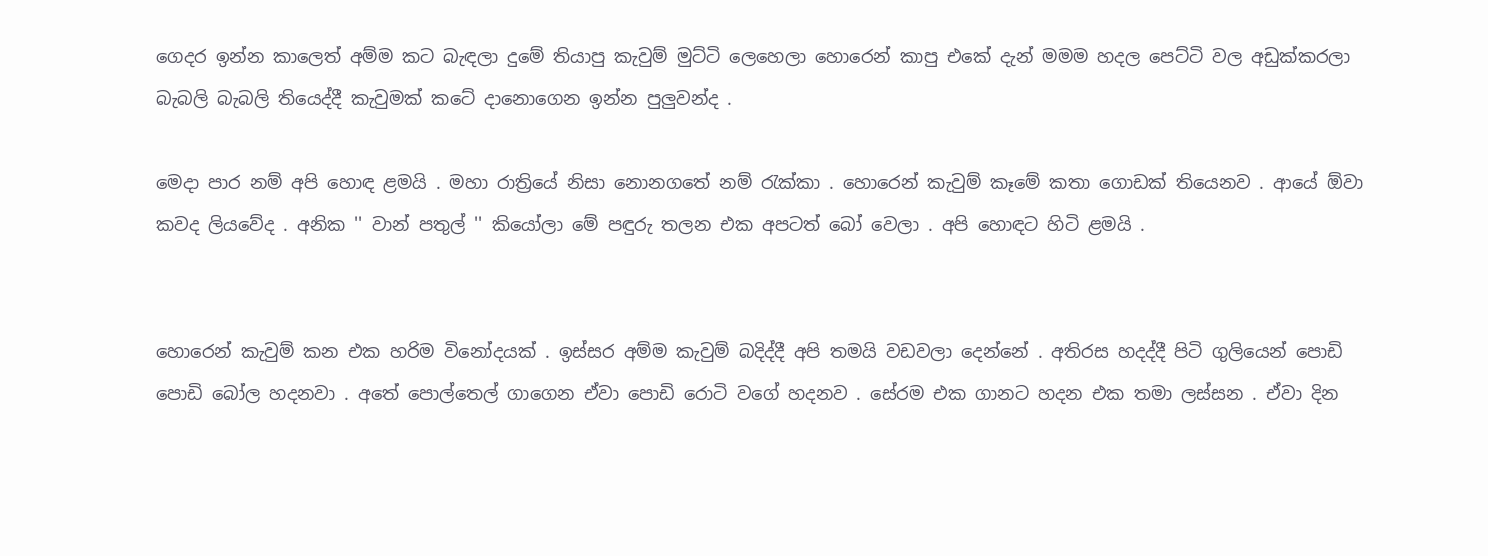ගෙදර ඉන්න කාලෙත් අම්ම කට බැඳලා දුමේ තියාපු කැවුම් මුට්ටි ලෙහෙලා හොරෙන් කාපු එකේ දැන් මමම හදල පෙට්ටි වල අඩුක්කරලා බැබලි බැබලි තියෙද්දී කැවුමක් කටේ දානොගෙන ඉන්න පුලුවන්ද .

මෙදා පාර නම් අපි හොඳ ළමයි . මහා රාත්‍රියේ නිසා නොනගතේ නම් රැක්කා . හොරෙන් කැවුම් කෑමේ කතා ගොඩක් තියෙනව . ආයේ ඕවා කවද ලියවේද . අනික '' වාන් පතුල් '' කියෝලා මේ පඳුරු තලන එක අපටත් බෝ වෙලා . අපි හොඳට හිටි ළමයි .


හොරෙන් කැවුම් කන එක හරිම විනෝදයක් . ඉස්සර අම්ම කැවුම් බදිද්දී අපි තමයි වඩවලා දෙන්නේ . අතිරස හදද්දී පිටි ගුලියෙන් පොඩි පොඩි බෝල හදනවා . අතේ පොල්තෙල් ගාගෙන ඒවා පොඩි රොටි වගේ හදනව . සේරම එක ගානට හදන එක තමා ලස්සන . ඒවා දින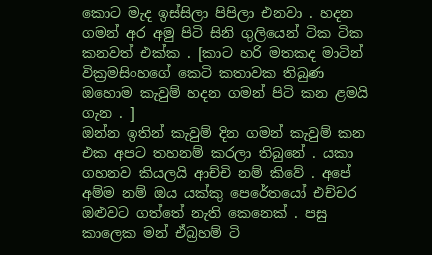කොට මැද ඉස්සිලා පිපිලා එනවා . හදන ගමන් අර අමු පිටි සිනි ගුලියෙන් ටික ටික කනවත් එක්ක . [කාට හරි මතකද මාටින් වික්‍රමසිංහගේ කෙටි කතාවක තිබුණ ඔහොම කැවුම් හදන ගමන් පිටි කන ළමයි ගැන . ]
ඔන්න ඉතින් කැවුම් දින ගමන් කැවුම් කන එක අපට තහනම් කරලා තිබුනේ . යකා ගහනව කියලයි ආච්චි නම් කිවේ . අපේ අම්ම නම් ඔය යක්කු පෙරේතයෝ එච්චර ඔළුවට ගත්තේ නැති කෙනෙක් . පසු කාලෙක මන් ඒබ්‍රහම් ටි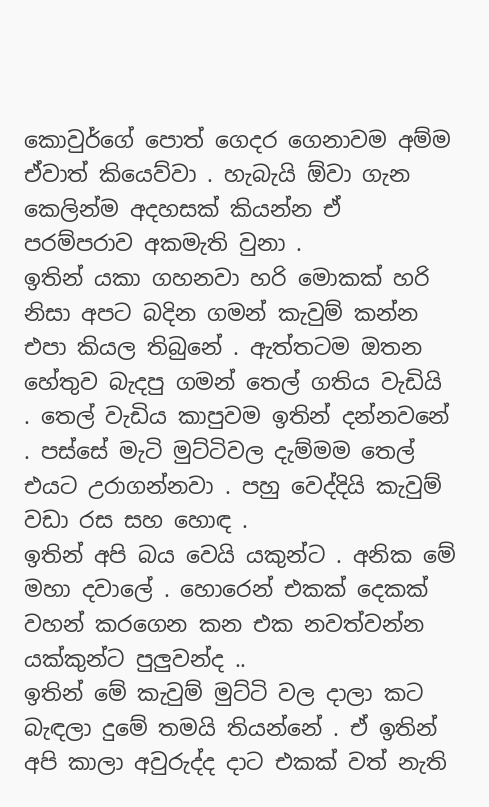කොවුර්ගේ පොත් ගෙදර ගෙනාවම අම්ම ඒවාත් කියෙව්වා . හැබැයි ඕවා ගැන කෙලින්ම අදහසක් කියන්න ඒ පරම්පරාව අකමැති වුනා .
ඉතින් යකා ගහනවා හරි මොකක් හරි නිසා අපට බදින ගමන් කැවුම් කන්න එපා කියල තිබුනේ . ඇත්තටම ඔතන හේතුව බැදපු ගමන් තෙල් ගතිය වැඩියි . තෙල් වැඩිය කාපුවම ඉතින් දන්නවනේ . පස්සේ මැටි මුට්ටිවල දැම්මම තෙල් එයට උරාගන්නවා . පහු වෙද්දියි කැවුම් වඩා රස සහ හොඳ .
ඉතින් අපි බය වෙයි යකුන්ට . අනික මේ මහා දවාලේ . හොරෙන් එකක් දෙකක් වහන් කරගෙන කන එක නවත්වන්න යක්කුන්ට පුලුවන්ද ..
ඉතින් මේ කැවුම් මුට්ටි වල දාලා කට බැඳලා දුමේ තමයි තියන්නේ . ඒ ඉතින් අපි කාලා අවුරුද්ද දාට එකක් වත් නැති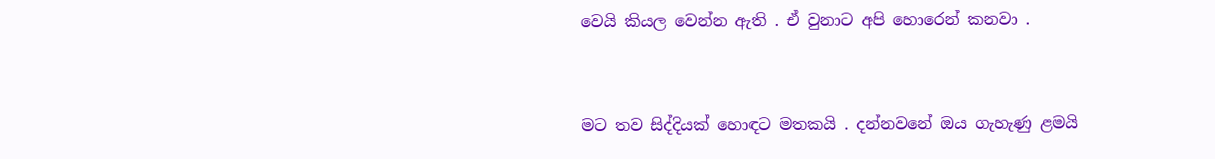වෙයි කියල වෙන්න ඇති . ඒ වුනාට අපි හොරෙන් කනවා .


මට තව සිද්දියක් හොඳට මතකයි . දන්නවනේ ඔය ගැහැණු ළමයි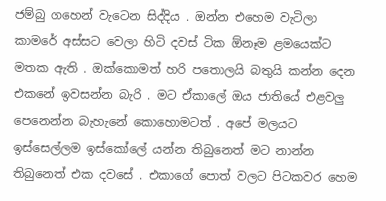ජම්බු ගහෙන් වැටෙන සිද්දිය . ඔන්න එහෙම වැටිලා කාමරේ අස්සට වෙලා හිටි දවස් ටික ඕනෑම ළමයෙක්ට මතක ඇති . ඔක්කොමත් හරි පතොලයි බතුයි කන්න දෙන එකනේ ඉවසන්න බැරි . මට ඒකාලේ ඔය ජාතියේ එළවලු පෙනෙන්න බැහැනේ කොහොමටත් . අපේ මලයට ඉස්සෙල්ලම ඉස්කෝලේ යන්න තිබුනෙත් මට නාන්න තිබුනෙත් එක දවසේ . එකාගේ පොත් වලට පිටකවර හෙම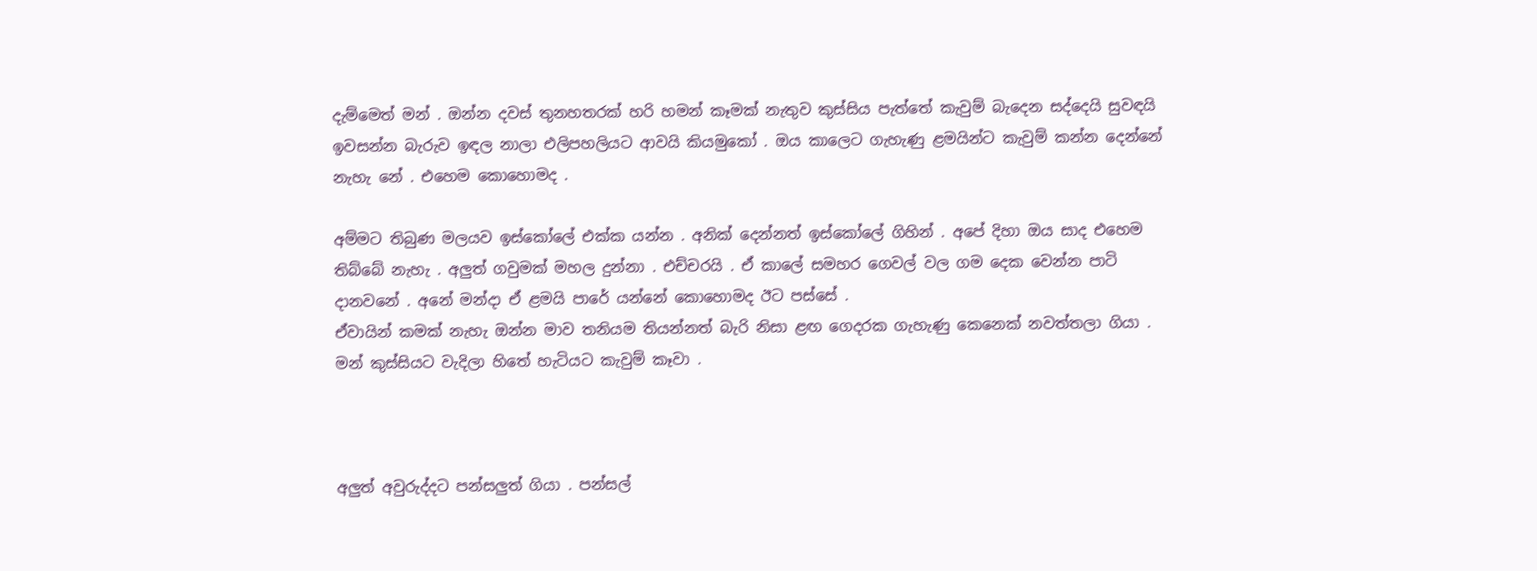දැම්මෙත් මන් . ඔන්න දවස් තුනහතරක් හරි හමන් කෑමක් නැතුව කුස්සිය පැත්තේ කැවුම් බැදෙන සද්දෙයි සුවඳයි ඉවසන්න බැරුව ඉඳල නාලා එලිපහලියට ආවයි කියමුකෝ . ඔය කාලෙට ගැහැණු ළමයින්ට කැවුම් කන්න දෙන්නේ නැහැ නේ . එහෙම කොහොමද .

අම්මට තිබුණ මලයව ඉස්කෝලේ එක්ක යන්න . අනික් දෙන්නත් ඉස්කෝලේ ගිහින් . අපේ දිහා ඔය සාද එහෙම තිබ්බේ නැහැ . අලුත් ගවුමක් මහල දුන්නා . එච්චරයි . ඒ කාලේ සමහර ගෙවල් වල ගම දෙක වෙන්න පාටි දානවනේ . අනේ මන්දා ඒ ළමයි පාරේ යන්නේ කොහොමද ඊට පස්සේ .
ඒවායින් කමක් නැහැ ඔන්න මාව තනියම තියන්නත් බැරි නිසා ළඟ ගෙදරක ගැහැණු කෙනෙක් නවත්තලා ගියා . මන් කුස්සියට වැදිලා හිතේ හැටියට කැවුම් කෑවා .



අලුත් අවුරුද්දට පන්සලුත් ගියා . පන්සල්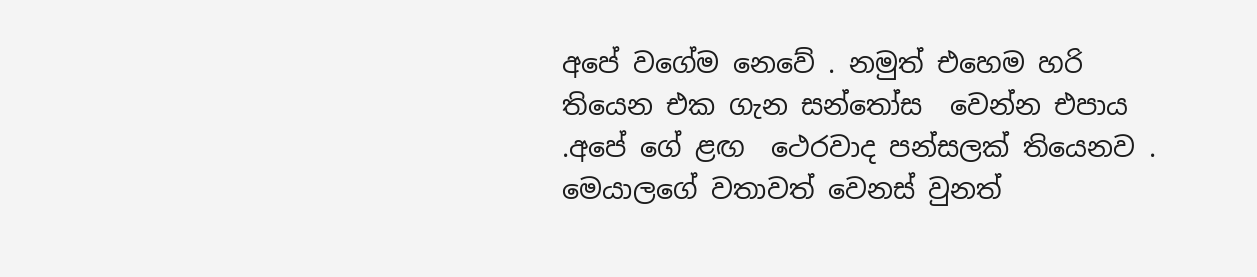අපේ වගේම නෙවේ . නමුත් එහෙම හරි තියෙන එක ගැන සන්තෝස  වෙන්න එපාය .අපේ ගේ ළඟ  ථෙරවාද පන්සලක් තියෙනව . මෙයාලගේ වතාවත් වෙනස් වුනත්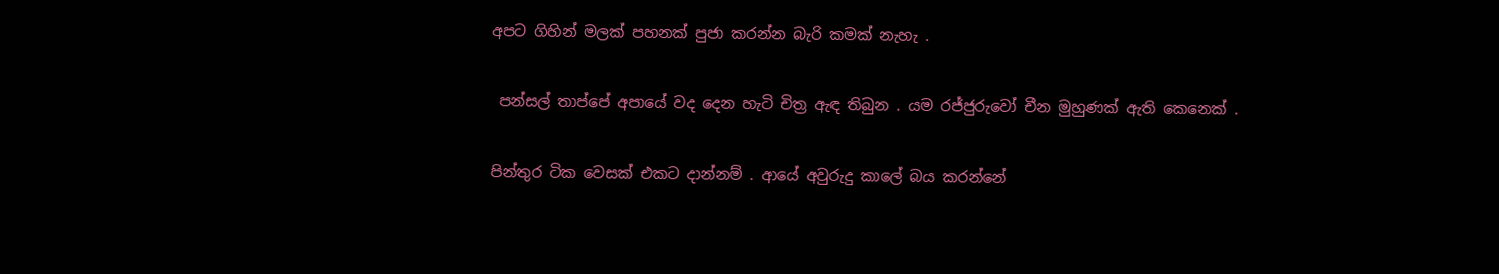අපට ගිහින් මලක් පහනක් පුජා කරන්න බැරි කමක් නැහැ .

 පන්සල් තාප්පේ අපායේ වද දෙන හැටි චිත්‍ර ඇඳ තිබුන . යම රජ්ජුරුවෝ චීන මුහුණක් ඇති කෙනෙක් .

පින්තුර ටික වෙසක් එකට දාන්නම් . ආයේ අවුරුදු කාලේ බය කරන්නේ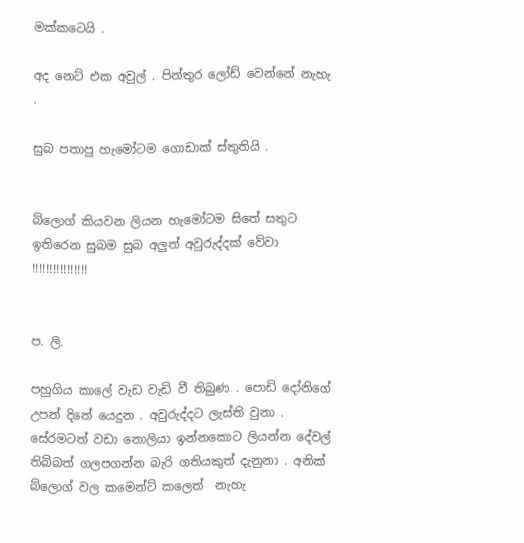මක්කටෙයි .

අද නෙට් එක අවුල් . පින්තුර ලෝඩ් වෙන්නේ නැහැ .

සුබ පතාපු හැමෝටම ගොඩාක් ස්තුතියි .


බ්ලොග් කියවන ලියන හැමෝටම සිතේ සතුට ඉතිරෙන සුබම සුබ අලුත් අවුරුද්දක් වේවා !!!!!!!!!!!!!!!!


ප. ලි.

පහුගිය කාලේ වැඩ වැඩි වී තිබුණ . පොඩි දෝනිගේ උපන් දිනේ යෙදුන . අවුරුද්දට ලැස්ති වුනා . සේරමටත් වඩා නොලියා ඉන්නකොට ලියන්න දේවල් තිබ්බත් ගලපගන්න බැරි ගතියකුත් දැනුනා . අනික් බ්ලොග් වල කමෙන්ට් කලෙත්  නැහැ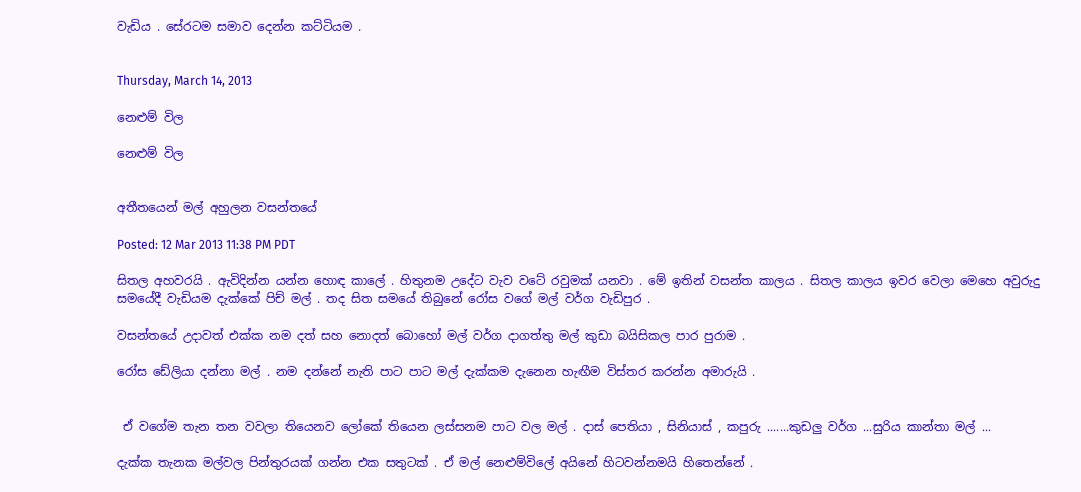වැඩිය . සේරටම සමාව දෙන්න කට්ටියම .


Thursday, March 14, 2013

නෙළුම් විල

නෙළුම් විල


අතීතයෙන් මල් අහුලන වසන්තයේ

Posted: 12 Mar 2013 11:38 PM PDT

සිතල අහවරයි . ඇවිදින්න යන්න හොඳ කාලේ . හිතුනම උදේට වැව වටේ රවුමක් යනවා . මේ ඉතින් වසන්ත කාලය . සිතල කාලය ඉවර වෙලා මෙහෙ අවුරුදු සමයේදී වැඩියම දැක්කේ පිච් මල් . තද සිත සමයේ තිබුනේ රෝස වගේ මල් වර්ග වැඩිපුර .

වසන්තයේ උදාවත් එක්ක නම දත් සහ නොදත් බොහෝ මල් වර්ග දාගත්තු මල් කුඩා බයිසිකල පාර පුරාම .

රෝස ඩේලියා දන්නා මල් . නම දන්නේ නැති පාට පාට මල් දැක්කම දැනෙන හැඟීම විස්තර කරන්න අමාරුයි .


 ඒ වගේම තැන තන වවලා තියෙනව ලෝකේ තියෙන ලස්සනම පාට වල මල් . දාස් පෙතියා , සිනියාස් , කපුරු .......කුඩලු වර්ග ...සුරිය කාන්තා මල් ...

දැක්ක තැනක මල්වල පින්තුරයක් ගන්න එක සතුටක් . ඒ මල් නෙළුම්විලේ අයිනේ හිටවන්නමයි හිතෙන්නේ .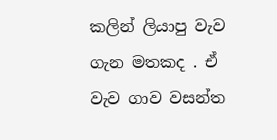කලින් ලියාපු වැව ගැන මතකද . ඒ වැව ගාව වසන්ත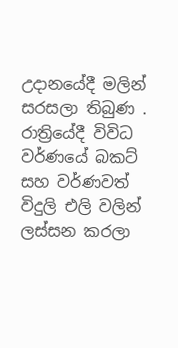උදානයේදී මලින් සරසලා තිබුණ . රාත්‍රියේදී විවිධ වර්ණයේ බකට් සහ වර්ණවත් විදුලි එලි වලින් ලස්සන කරලා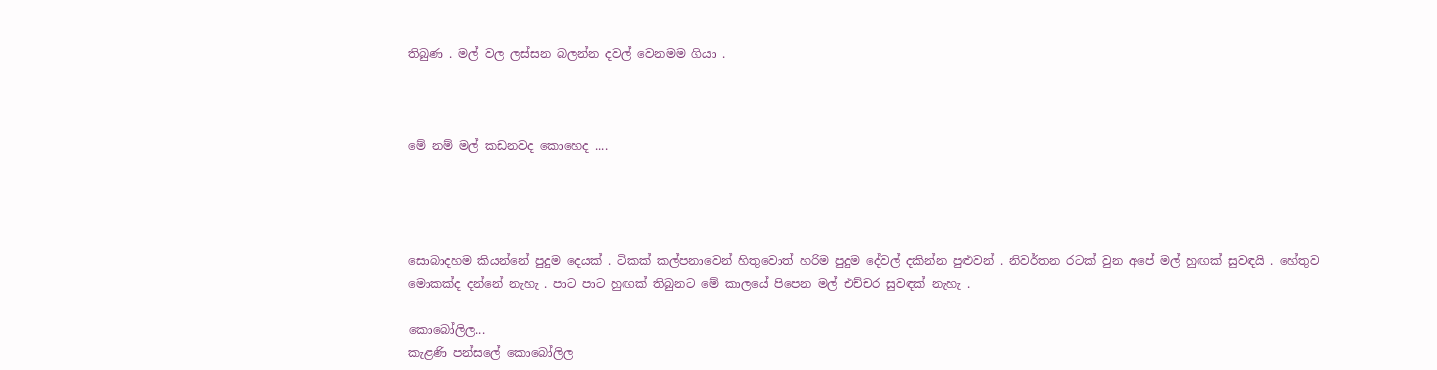තිබුණ . මල් වල ලස්සන බලන්න දවල් වෙනමම ගියා .



මේ නම් මල් කඩනවද කොහෙද ....




සොබාදහම කියන්නේ පුදුම දෙයක් . ටිකක් කල්පනාවෙන් හිතුවොත් හරිම පුදුම දේවල් දකින්න පුළුවන් . නිවර්තන රටක් වුන අපේ මල් හුඟක් සුවඳයි . හේතුව මොකක්ද දන්නේ නැහැ . පාට පාට හුඟක් තිබුනට මේ කාලයේ පිපෙන මල් එච්චර සුවඳක් නැහැ .

කොබෝලිල...
කැළණි පන්සලේ කොබෝලිල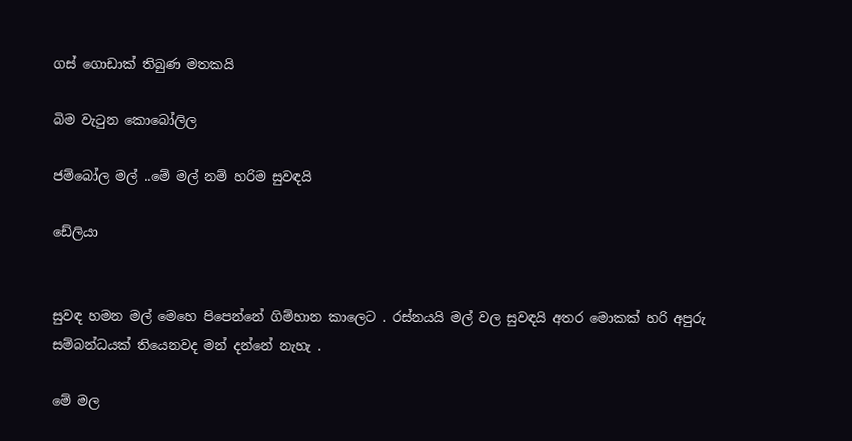ගස් ගොඩාක් තිබුණ මතකයි

බිම වැටුන කොබෝලිල

ජම්බෝල මල් ..මේ මල් නම් හරිම සුවඳයි

ඩේලියා


සුවඳ හමන මල් මෙහෙ පිපෙන්නේ ගිම්හාන කාලෙට . රස්නයයි මල් වල සුවඳයි අතර මොකක් හරි අපුරු සම්බන්ධයක් තියෙනවද මන් දන්නේ නැහැ .

මේ මල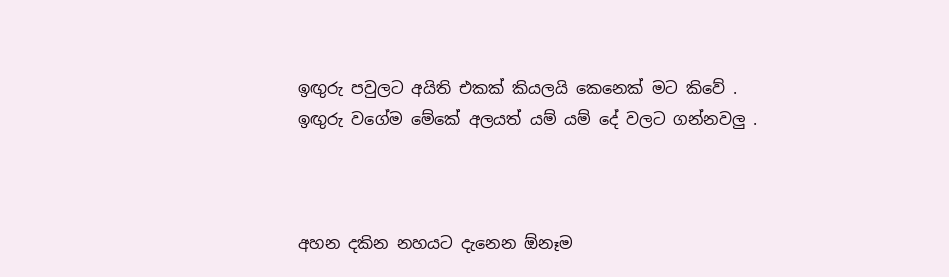ඉඟුරු පවුලට අයිති එකක් කියලයි කෙනෙක් මට කිවේ . ඉඟුරු වගේම මේකේ අලයත් යම් යම් දේ වලට ගන්නවලු .



අහන දකින නහයට දැනෙන ඕනෑම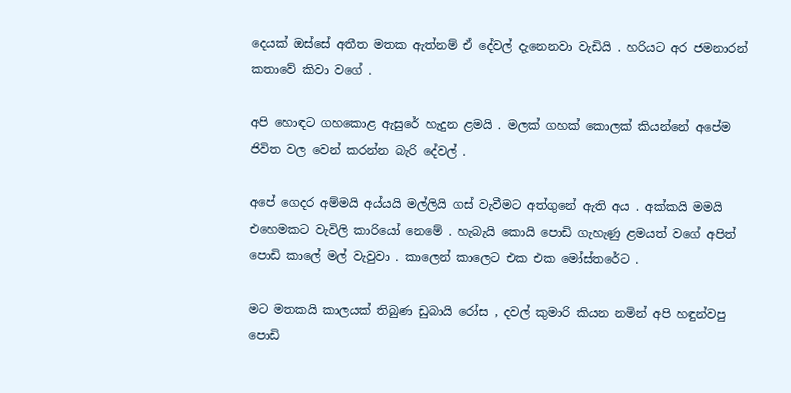දෙයක් ඔස්සේ අතීත මතක ඇත්නම් ඒ දේවල් දැනෙනවා වැඩියි . හරියට අර ජමනාරන් කතාවේ කිවා වගේ .

අපි හොඳට ගහකොළ ඇසුරේ හැදුන ළමයි . මලක් ගහක් කොලක් කියන්නේ අපේම ජිවිත වල වෙන් කරන්න බැරි දේවල් .

අපේ ගෙදර අම්මයි අය්යයි මල්ලියි ගස් වැවීමට අත්ගුනේ ඇති අය . අක්කයි මමයි එහෙමකට වැවිලි කාරියෝ නෙමේ . හැබැයි කොයි පොඩි ගැහැණු ළමයත් වගේ අපිත් පොඩි කාලේ මල් වැවුවා . කාලෙන් කාලෙට එක එක මෝස්තරේට .

මට මතකයි කාලයක් තිබුණ ඩුබායි රෝස , දවල් කුමාරි කියන නමින් අපි හඳුන්වපු පොඩි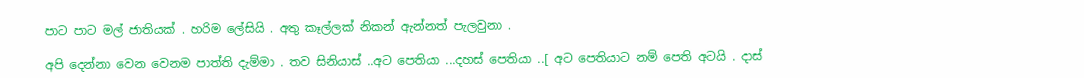පාට පාට මල් ජාතියක් . හරිම ලේසියි . අතු කෑල්ලක් නිකන් ඇන්නත් පැලවුනා .

අපි දෙන්නා වෙන වෙනම පාත්ති දැම්මා . තව සිනියාස් ..අට පෙතියා ...දහස් පෙතියා ..[ අට පෙතියාට නම් පෙති අටයි . දාස්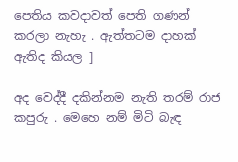පෙතිය කවදාවත් පෙති ගණන් කරලා නැහැ . ඇත්තටම දාහක් ඇතිද කියල ]

අද වෙද්දී දකින්නම නැති තරම් රාජ කපුරු . මෙහෙ නම් මිටි බැඳ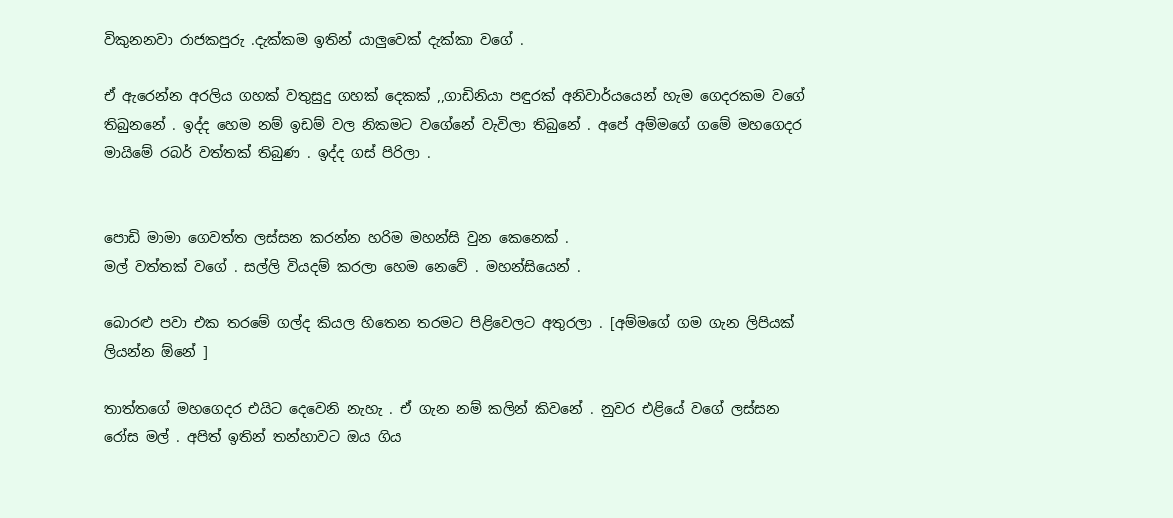විකුනනවා රාජකපුරු .දැක්කම ඉතින් යාලුවෙක් දැක්කා වගේ .

ඒ ඇරෙන්න අරලිය ගහක් වතුසුදු ගහක් දෙකක් ,,ගාඩිනියා පඳුරක් අනිවාර්යයෙන් හැම ගෙදරකම වගේ තිබුනනේ . ඉද්ද හෙම නම් ඉඩම් වල නිකමට වගේනේ වැවිලා තිබුනේ . අපේ අම්මගේ ගමේ මහගෙදර මායිමේ රබර් වත්තක් තිබුණ . ඉද්ද ගස් පිරිලා .


පොඩි මාමා ගෙවත්ත ලස්සන කරන්න හරිම මහන්සි වුන කෙනෙක් .
මල් වත්තක් වගේ . සල්ලි වියදම් කරලා හෙම නෙවේ . මහන්සියෙන් .

බොරළු පවා එක තරමේ ගල්ද කියල හිතෙන තරමට පිළිවෙලට අතුරලා . [අම්මගේ ගම ගැන ලිපියක් ලියන්න ඕනේ ]

තාත්තගේ මහගෙදර එයිට දෙවෙනි නැහැ . ඒ ගැන නම් කලින් කිවනේ . නුවර එළියේ වගේ ලස්සන රෝස මල් . අපිත් ඉතින් තන්හාවට ඔය ගිය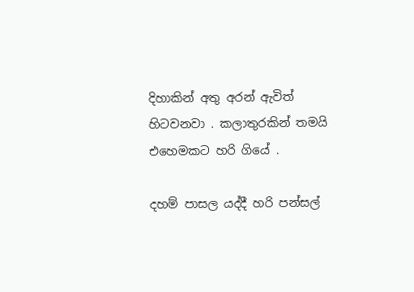දිහාකින් අතු අරන් ඇවිත් හිටවනවා . කලාතුරකින් තමයි එහෙමකට හරි ගියේ .

දහම් පාසල යද්දී හරි පන්සල්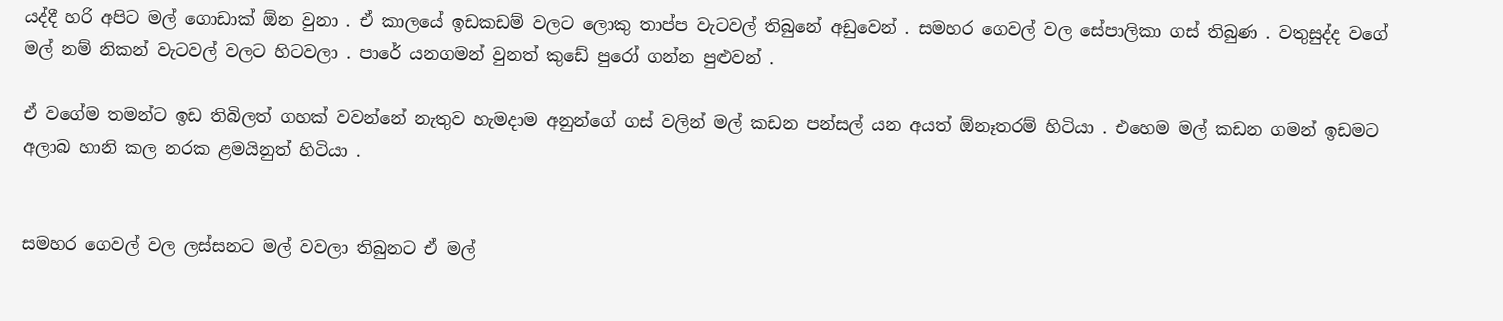යද්දී හරි අපිට මල් ගොඩාක් ඕන වුනා . ඒ කාලයේ ඉඩකඩම් වලට ලොකු තාප්ප වැටවල් තිබුනේ අඩුවෙන් . සමහර ගෙවල් වල සේපාලිකා ගස් තිබුණ . වතුසුද්ද වගේ මල් නම් නිකන් වැටවල් වලට හිටවලා . පාරේ යනගමන් වුනත් කුඩේ පුරෝ ගන්න පුළුවන් .

ඒ වගේම තමන්ට ඉඩ තිබිලත් ගහක් වවන්නේ නැතුව හැමදාම අනුන්ගේ ගස් වලින් මල් කඩන පන්සල් යන අයත් ඕනෑතරම් හිටියා . එහෙම මල් කඩන ගමන් ඉඩමට අලාබ හානි කල නරක ළමයිනුත් හිටියා .


සමහර ගෙවල් වල ලස්සනට මල් වවලා තිබුනට ඒ මල්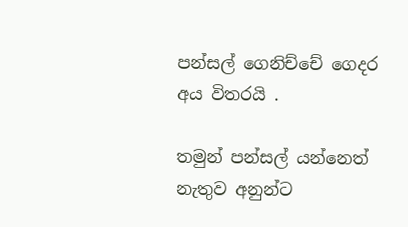පන්සල් ගෙනිච්චේ ගෙදර අය විතරයි .

තමුන් පන්සල් යන්නෙත් නැතුව අනුන්ට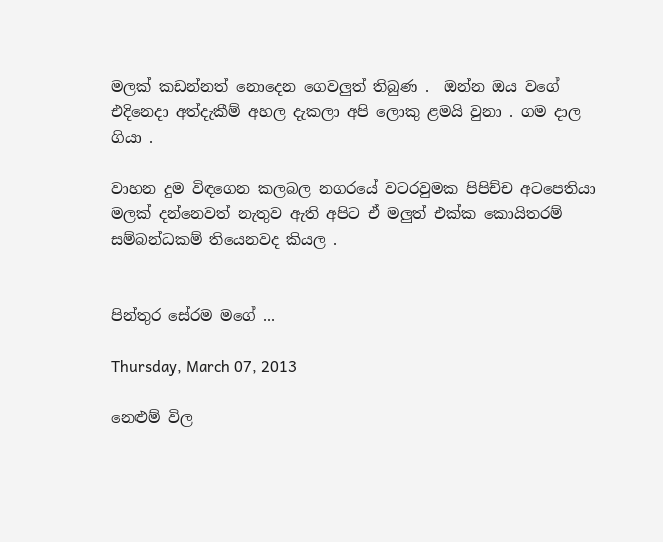මලක් කඩන්නත් නොදෙන ගෙවලුත් තිබුණ .  ඔන්න ඔය වගේ එදිනෙදා අත්දැකීම් අහල දැකලා අපි ලොකු ළමයි වුනා . ගම දාල ගියා .

වාහන දුම විඳගෙන කලබල නගරයේ වටරවුමක පිපිච්ච අටපෙතියා මලක් දන්නෙවත් නැතුව ඇති අපිට ඒ මලුත් එක්ක කොයිතරම් සම්බන්ධකම් තියෙනවද කියල .


පින්තුර සේරම මගේ ...

Thursday, March 07, 2013

නෙළුම් විල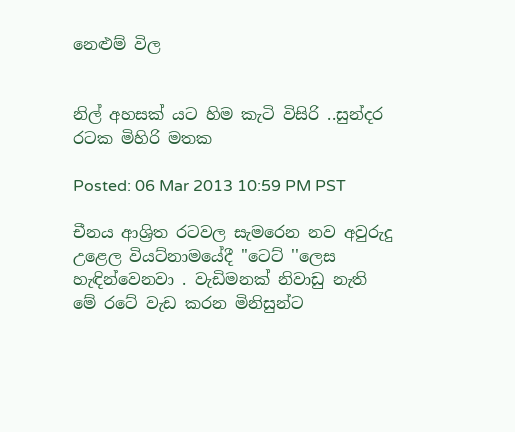නෙළුම් විල


නිල් අහසක් යට හිම කැටි විසිරි ..සුන්දර රටක මිහිරි මතක

Posted: 06 Mar 2013 10:59 PM PST

චීනය ආශ්‍රිත රටවල සැමරෙන නව අවුරුදු උළෙල වියට්නාමයේදී ''ටෙට් ''ලෙස හැඳින්වෙනවා . වැඩිමනක් නිවාඩු නැති මේ රටේ වැඩ කරන මිනිසුන්ට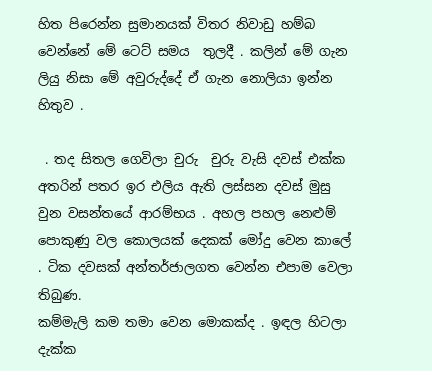හිත පිරෙන්න සුමානයක් විතර නිවාඩු හම්බ වෙන්නේ මේ ටෙට් සමය  තුලදී . කලින් මේ ගැන ලියු නිසා මේ අවුරුද්දේ ඒ ගැන නොලියා ඉන්න හිතුව .

 . තද සිතල ගෙවිලා චුරු  චුරු වැසි දවස් එක්ක අතරින් පතර ඉර එලිය ඇති ලස්සන දවස් මුසු වුන වසන්තයේ ආරම්භය . අහල පහල නෙළුම් පොකුණු වල කොලයක් දෙකක් මෝදු වෙන කාලේ . ටික දවසක් අන්තර්ජාලගත වෙන්න එපාම වෙලා තිබුණ.
කම්මැලි කම තමා වෙන මොකක්ද . ඉඳල හිටලා දැක්ක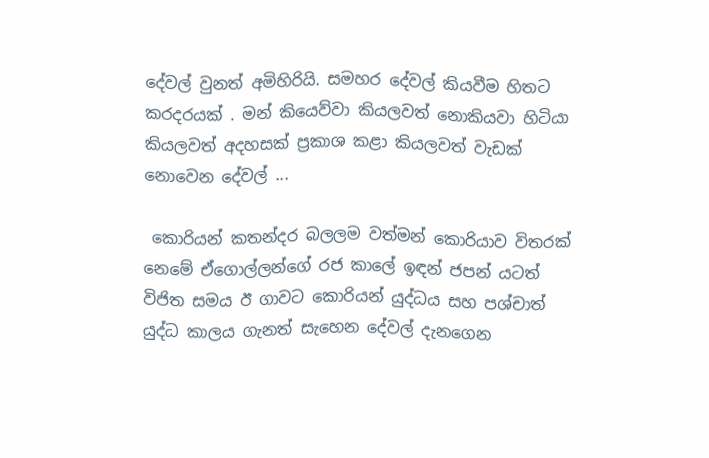දේවල් වුනත් අමිහිරියි. සමහර දේවල් කියවීම හිතට කරදරයක් . මන් කියෙව්වා කියලවත් නොකියවා හිටියා කියලවත් අදහසක් ප්‍රකාශ කළා කියලවත් වැඩක් නොවෙන දේවල් ...

 කොරියන් කතන්දර බලලම වත්මන් කොරියාව විතරක් නෙමේ ඒගොල්ලන්ගේ රජ කාලේ ඉඳන් ජපන් යටත් විජිත සමය ඊ ගාවට කොරියන් යුද්ධය සහ පශ්චාත් යුද්ධ කාලය ගැනත් සැහෙන දේවල් දැනගෙන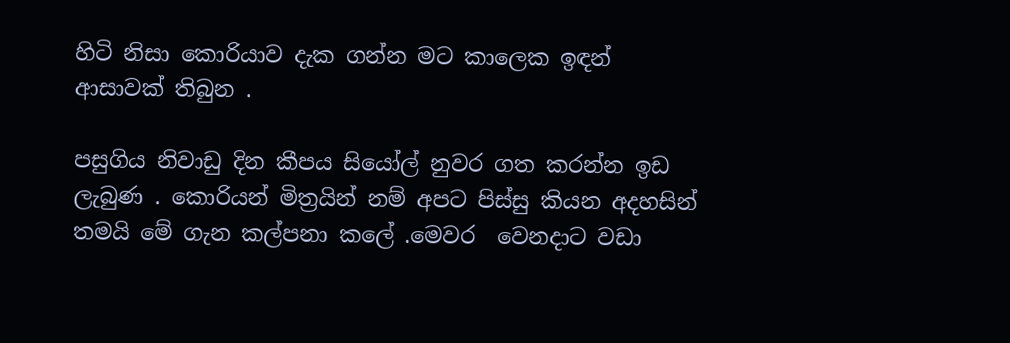හිටි නිසා කොරියාව දැක ගන්න මට කාලෙක ඉඳන් ආසාවක් තිබුන .

පසුගිය නිවාඩු දින කීපය සියෝල් නුවර ගත කරන්න ඉඩ ලැබුණ . කොරියන් මිත්‍රයින් නම් අපට පිස්සු කියන අදහසින් තමයි මේ ගැන කල්පනා කලේ .මෙවර  වෙනදාට වඩා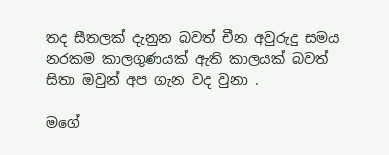තද සීතලක් දැනුන බවත් චීන අවුරුදු සමය නරකම කාලගුණයක් ඇති කාලයක් බවත් සිතා ඔවුන් අප ගැන වද වුනා .

මගේ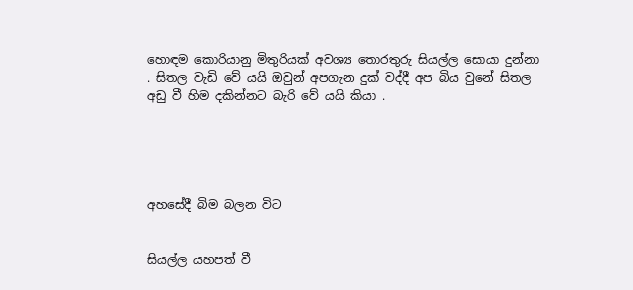හොඳම කොරියානු මිතුරියක් අවශ්‍ය තොරතුරු සියල්ල සොයා දුන්නා . සිතල වැඩි වේ යයි ඔවුන් අපගැන දුක් වද්දී අප බිය වුනේ සිතල අඩු වී හිම දකින්නට බැරි වේ යයි කියා .





අහසේදී බිම බලන විට


සියල්ල යහපත් වී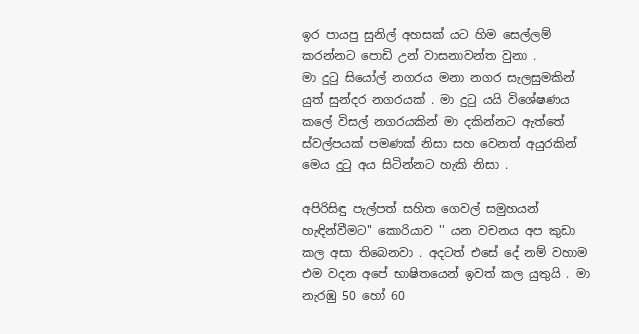ඉර පායපු සුනිල් අහසක් යට හිම සෙල්ලම් කරන්නට පොඩි උන් වාසනාවන්ත වුනා .
මා දුටු සියෝල් නගරය මනා නගර සැලසුමකින් යුත් සුන්දර නගරයක් . මා දුටු යයි විශේෂණය කලේ විසල් නගරයකින් මා දකින්නට ඇත්තේ ස්වල්පයක් පමණක් නිසා සහ වෙනත් අයුරකින් මෙය දුටු අය සිටින්නට හැකි නිසා .

අපිරිසිඳු පැල්පත් සහිත ගෙවල් සමුහයන් හැඳින්වීමට'' කොරියාව '' යන වචනය අප කුඩා කල අසා තිබෙනවා . අදටත් එසේ දේ නම් වහාම එම වදන අපේ භාෂිතයෙන් ඉවත් කල යුතුයි . මා නැරඹු 50 හෝ 60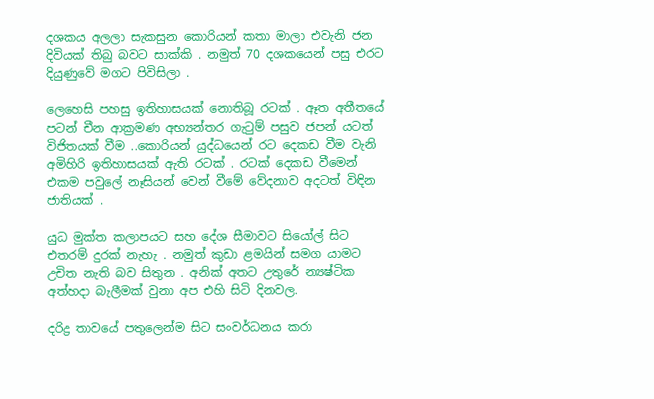දශකය අලලා සැකසුන කොරියන් කතා මාලා එවැනි ජන දිවියක් තිබු බවට සාක්කි . නමුත් 70 දශකයෙන් පසු එරට දියුණුවේ මගට පිවිසිලා .

ලෙහෙසි පහසු ඉතිහාසයක් නොතිබූ රටක් . ඈත අතීතයේ පටන් චීන ආක්‍රමණ අභ්‍යන්තර ගැටුම් පසුව ජපන් යටත් විජිතයක් වීම ..කොරියන් යුද්ධයෙන් රට දෙකඩ වීම වැනි අමිහිරි ඉතිහාසයක් ඇති රටක් . රටක් දෙකඩ වීමෙන් එකම පවුලේ නෑසියන් වෙන් වීමේ වේදනාව අදටත් විඳින ජාතියක් .

යුධ මුක්ත කලාපයට සහ දේශ සීමාවට සියෝල් සිට එතරම් දුරක් නැහැ . නමුත් කුඩා ළමයින් සමග යාමට උචිත නැති බව සිතුන . අනික් අතට උතුරේ න්‍යෂ්ටික අත්හදා බැලීමක් වුනා අප එහි සිටි දිනවල.

දරිද්‍ර තාවයේ පතුලෙන්ම සිට සංවර්ධනය කරා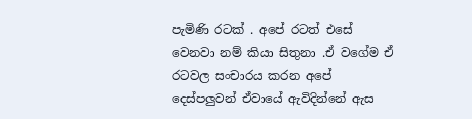පැමිණි රටක් . අපේ රටත් එසේ වෙනවා නම් කියා සිතුනා .ඒ වගේම ඒ රටවල සංචාරය කරන අපේ දෙස්පලුවන් ඒවායේ ඇවිදින්නේ ඇස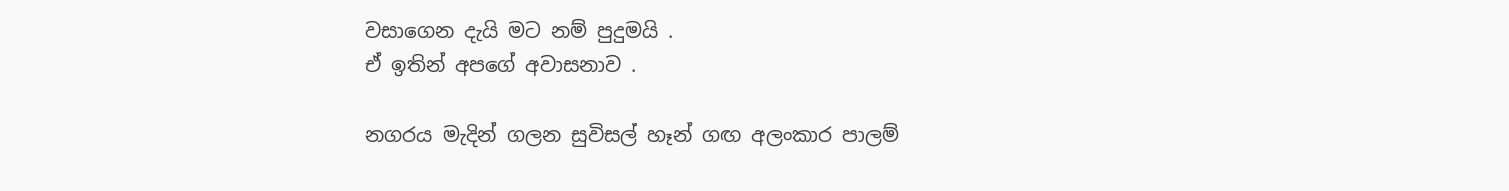වසාගෙන දැයි මට නම් පුදුමයි .
ඒ ඉතින් අපගේ අවාසනාව .

නගරය මැදින් ගලන සුවිසල් හෑන් ගඟ අලංකාර පාලම්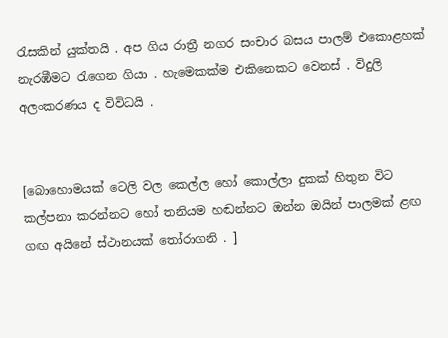රැසකින් යුක්තයි . අප ගිය රාත්‍රී නගර සංචාර බසය පාලම් එකොළහක් නැරඹීමට රැගෙන ගියා . හැමෙකක්ම එකිනෙකට වෙනස් . විදුලි අලංකරණය ද විවිධයි .


[බොහොමයක් ටෙලි වල කෙල්ල හෝ කොල්ලා දුකක් හිතුන විට කල්පනා කරන්නට හෝ තනියම හඬන්නට ඔන්න ඔයින් පාලමක් ළඟ ගඟ අයිනේ ස්ථානයක් තෝරාගනි . ]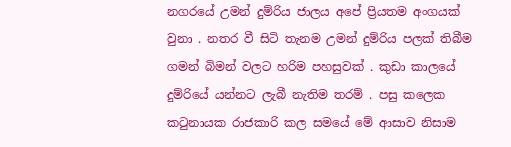නගරයේ උමන් දුම්රිය ජාලය අපේ ප්‍රියතම අංගයක් වුනා . නතර වී සිටි තැනම උමන් දුම්රිය පලක් තිබීම ගමන් බිමන් වලට හරිම පහසුවක් . කුඩා කාලයේ දුම්රියේ යන්නට ලැබී නැතිම තරම් . පසු කලෙක කටුනායක රාජකාරි කල සමයේ මේ ආසාව නිසාම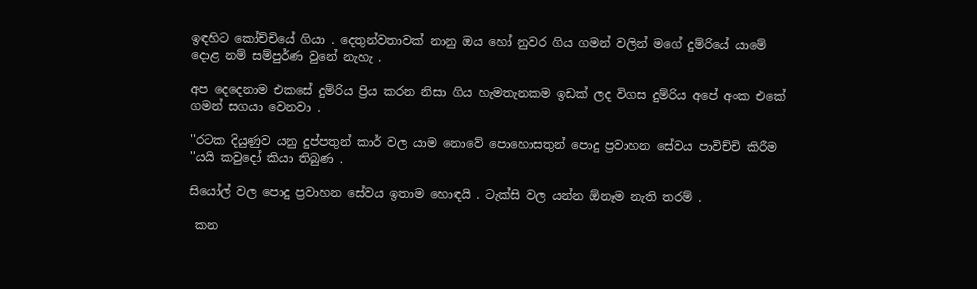ඉඳහිට කෝච්චියේ ගියා . දෙතුන්වතාවක් නානු ඔය හෝ නුවර ගිය ගමන් වලින් මගේ දුම්රියේ යාමේ දොළ නම් සම්පුර්ණ වුනේ නැහැ .

අප දෙදෙනාම එකසේ දුම්රිය ප්‍රිය කරන නිසා ගිය හැමතැනකම ඉඩක් ලද විගස දුම්රිය අපේ අංක එකේ ගමන් සගයා වෙනවා .

''රටක දියුණුව යනු දුප්පතුන් කාර් වල යාම නොවේ පොහොසතුන් පොදු ප්‍රවාහන සේවය පාවිච්චි කිරීම ''යයි කවුදෝ කියා තිබුණ .

සියෝල් වල පොදු ප්‍රවාහන සේවය ඉතාම හොඳයි . ටැක්සි වල යන්න ඕනෑම නැති තරම් .

 කන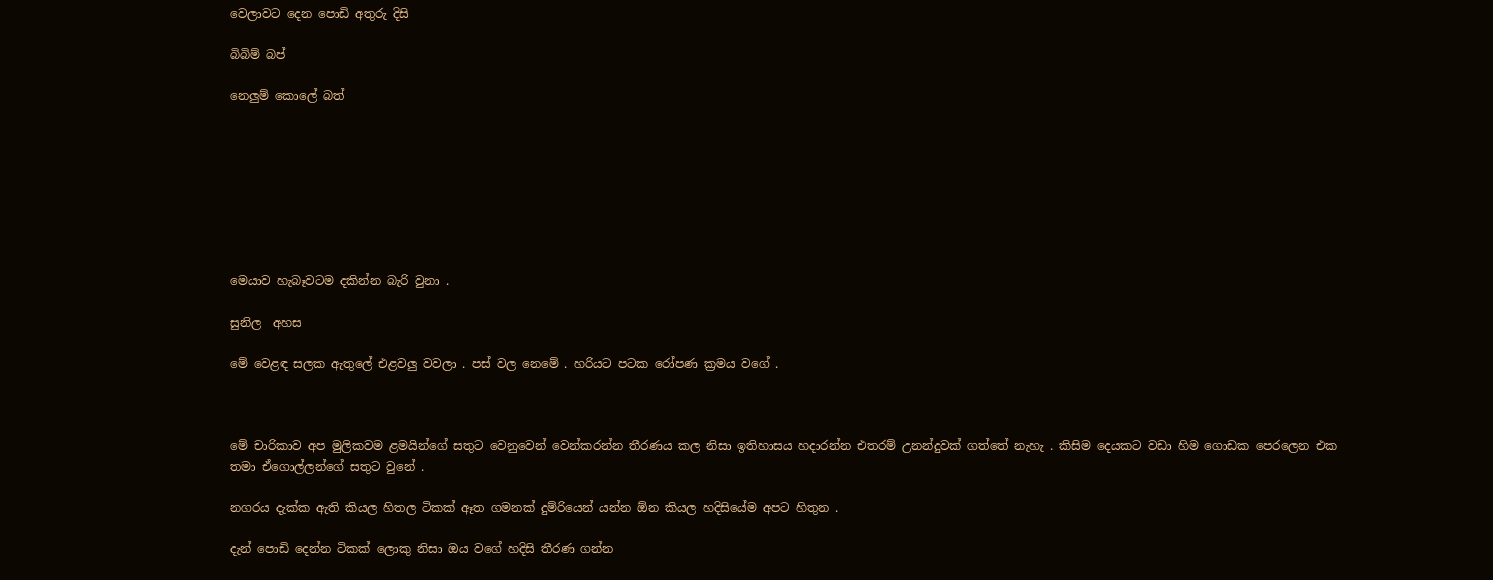වෙලාවට දෙන පොඩි අතුරු දිසි

බිබිම් බප්

නෙලුම් කොලේ බත්








මෙයාව හැබෑවටම දකින්න බැරි වුනා .

සුනිල  අහස

මේ වෙළඳ සලක ඇතුලේ එළවලු වවලා . පස් වල නෙමේ . හරියට පටක රෝපණ ක්‍රමය වගේ .



මේ චාරිකාව අප මුලිකවම ළමයින්ගේ සතුට වෙනුවෙන් වෙන්කරන්න තීරණය කල නිසා ඉතිහාසය හදාරන්න එතරම් උනන්දුවක් ගත්තේ නැහැ . කිසිම දෙයකට වඩා හිම ගොඩක පෙරලෙන එක තමා ඒගොල්ලන්ගේ සතුට වුනේ .

නගරය දැක්ක ඇති කියල හිතල ටිකක් ඈත ගමනක් දුම්රියෙන් යන්න ඕන කියල හදිසියේම අපට හිතුන .

දැන් පොඩි දෙන්න ටිකක් ලොකු නිසා ඔය වගේ හදිසි තීරණ ගන්න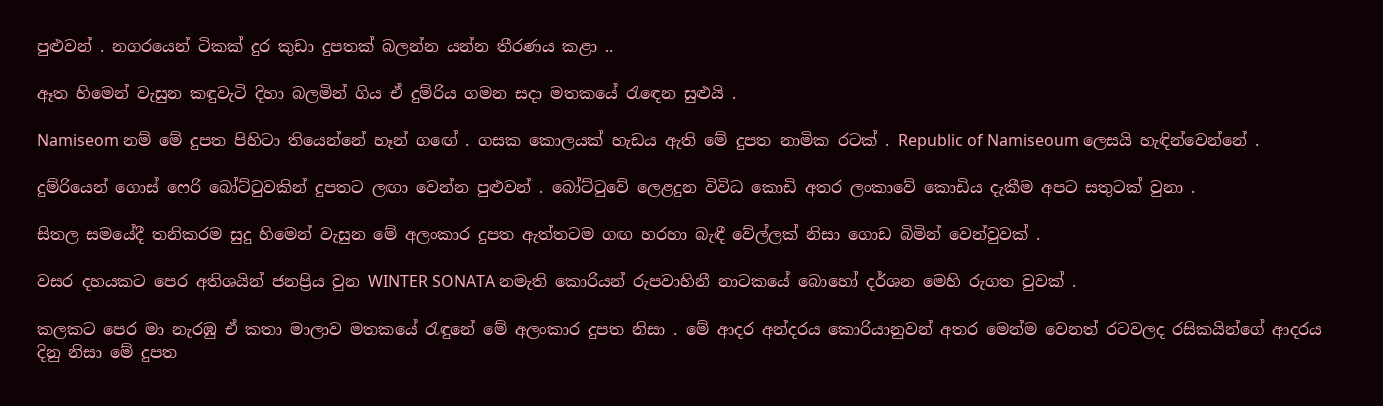පුළුවන් . නගරයෙන් ටිකක් දුර කුඩා දුපතක් බලන්න යන්න තීරණය කළා ..

ඈත හිමෙන් වැසුන කඳුවැටි දිහා බලමින් ගිය ඒ දුම්රිය ගමන සදා මතකයේ රැඳෙන සුළුයි .

Namiseom නම් මේ දුපත පිහිටා තියෙන්නේ හෑන් ගඟේ . ගසක කොලයක් හැඩය ඇති මේ දුපත නාමික රටක් . Republic of Namiseoum ලෙසයි හැඳින්වෙන්නේ .

දුම්රියෙන් ගොස් ෆෙරි බෝට්ටුවකින් දුපතට ලඟා වෙන්න පුළුවන් . බෝට්ටුවේ ලෙළදුන විවිධ කොඩි අතර ලංකාවේ කොඩිය දැකීම අපට සතුටක් වුනා .

සිතල සමයේදී තනිකරම සුදු හිමෙන් වැසුන මේ අලංකාර දුපත ඇත්තටම ගඟ හරහා බැඳී වේල්ලක් නිසා ගොඩ බිමින් වෙන්වුවක් .

වසර දහයකට පෙර අතිශයින් ජනප්‍රිය වුන WINTER SONATA නමැති කොරියන් රුපවාහිනී නාටකයේ බොහෝ දර්ශන මෙහි රුගත වුවක් .

කලකට පෙර මා නැරඹු ඒ කතා මාලාව මතකයේ රැඳුනේ මේ අලංකාර දුපත නිසා . මේ ආදර අන්දරය කොරියානුවන් අතර මෙන්ම වෙනත් රටවලද රසිකයින්ගේ ආදරය දිනු නිසා මේ දුපත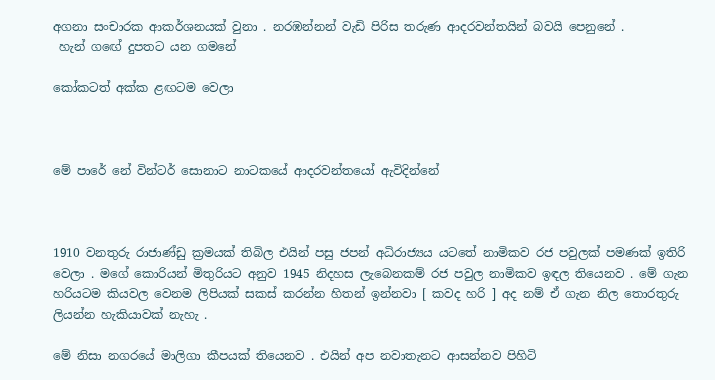අගනා සංචාරක ආකර්ශනයක් වුනා . නරඹන්නන් වැඩි පිරිස තරුණ ආදරවන්තයින් බවයි පෙනුනේ .
 හැන් ගඟේ දුපතට යන ගමනේ

කෝකටත් අක්ක ළඟටම වෙලා



මේ පාරේ නේ වින්ටර් සොනාට නාටකයේ ආදරවන්තයෝ ඇවිදින්නේ



1910 වනතුරු රාජාණ්ඩු ක්‍රමයක් තිබිල එයින් පසු ජපන් අධිරාජ්‍යය යටතේ නාමිකව රජ පවුලක් පමණක් ඉතිරි වෙලා . මගේ කොරියන් මිතුරියට අනුව 1945 නිදහස ලැබෙනකම් රජ පවුල නාමිකව ඉඳල තියෙනව . මේ ගැන හරියටම කියවල වෙනම ලිපියක් සකස් කරන්න හිතන් ඉන්නවා [ කවද හරි ] අද නම් ඒ ගැන නිල තොරතුරු ලියන්න හැකියාවක් නැහැ .

මේ නිසා නගරයේ මාලිගා කීපයක් තියෙනව . එයින් අප නවාතැනට ආසන්නව පිහිටි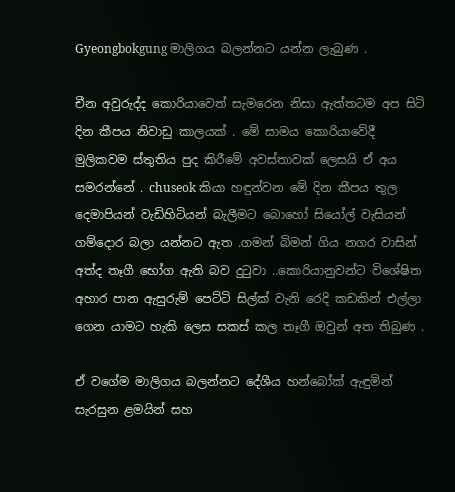Gyeongbokgung මාලිගය බලන්නට යන්න ලැබුණ .

චීන අවුරුද්ද කොරියාවෙත් සැමරෙන නිසා ඇත්තටම අප සිටි දින කීපය නිවාඩු කාලයක් . මේ සාමය කොරියාවේදී මුලිකවම ස්තුතිය පුද කිරීමේ අවස්තාවක් ලෙසයි ඒ අය සමරන්නේ . chuseok කියා හඳුන්වන මේ දින කීපය තුල දෙමාපියන් වැඩිහිටියන් බැලීමට බොහෝ සියෝල් වැසියන් ගම්දොර බලා යන්නට ඇත .ගමන් බිමන් ගිය නගර වාසින් අත්ද තෑගී භෝග ඇති බව දුටුවා ..කොරියානුවන්ට විශේෂිත අහාර පාන ඇසුරුම් පෙට්ටි සිල්ක් වැනි රෙදි කඩකින් එල්ලා ගෙන යාමට හැකි ලෙස සකස් කල තෑගී ඔවුන් අත තිබුණ .

ඒ වගේම මාලිගය බලන්නට දේශීය හන්බෝක් ඇඳුමින් සැරසුන ළමයින් සහ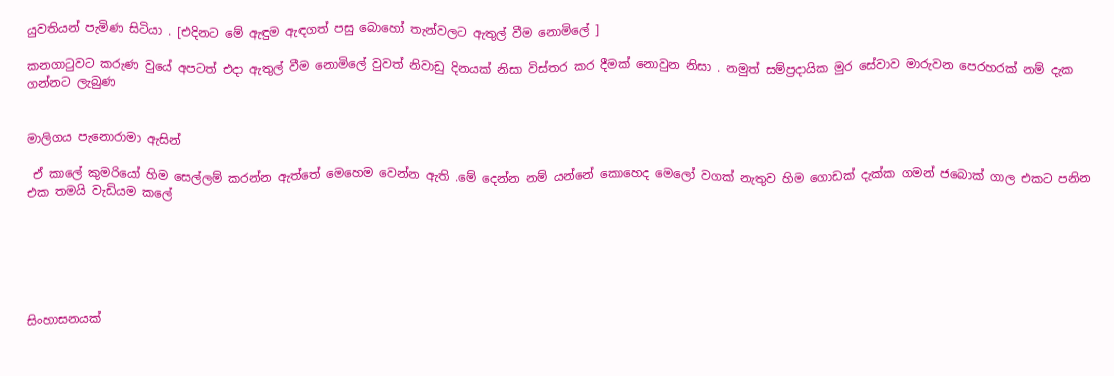යුවතියන් පැමිණ සිටියා . [එදිනට මේ ඇඳුම ඇඳගත් පසු බොහෝ තැන්වලට ඇතුල් වීම නොමිලේ ]

කනගාටුවට කරුණ වුයේ අපටත් එදා ඇතුල් වීම නොමිලේ වුවත් නිවාඩු දිනයක් නිසා විස්තර කර දීමක් නොවුන නිසා . නමුත් සම්ප්‍රදායික මුර සේවාව මාරුවන පෙරහරක් නම් දැක ගන්නට ලැබුණ


මාලිගය පැනොරාමා ඇසින්

 ඒ කාලේ කුමරියෝ හිම සෙල්ලම් කරන්න ඇත්තේ මෙහෙම වෙන්න ඇති .මේ දෙන්න නම් යන්නේ කොහෙද මෙලෝ වගක් නැතුව හිම ගොඩක් දැක්ක ගමන් ජබොක් ගාල එකට පනින එක තමයි වැඩියම කලේ






සිංහාසනයක්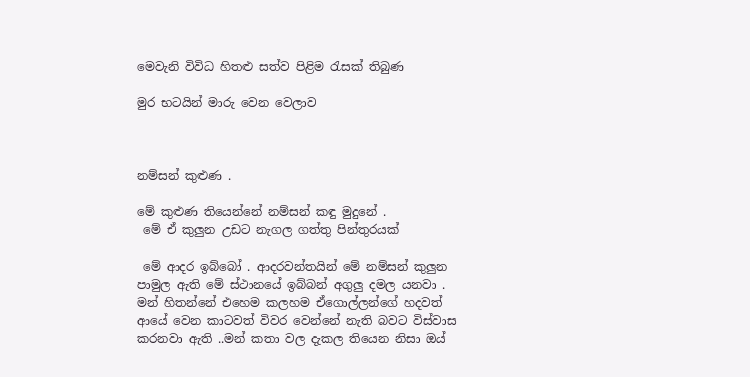මෙවැනි විවිධ හිතළු සත්ව පිළිම රැසක් තිබුණ

මුර භටයින් මාරු වෙන වෙලාව



නම්සන් කුළුණ .

මේ කුළුණ තියෙන්නේ නම්සන් කඳු මුදුනේ .
 මේ ඒ කුලුන උඩට නැගල ගත්තු පින්තුරයක්

 මේ ආදර ඉබ්බෝ . ආදරවන්තයින් මේ නම්සන් කුලුන පාමුල ඇති මේ ස්ථානයේ ඉබ්බන් අගුලු දමල යනවා . මන් හිතන්නේ එහෙම කලහම ඒගොල්ලන්ගේ හදවත් ආයේ වෙන කාටවත් විවර වෙන්නේ නැති බවට විස්වාස කරනවා ඇති ..මන් කතා වල දැකල තියෙන නිසා ඔය්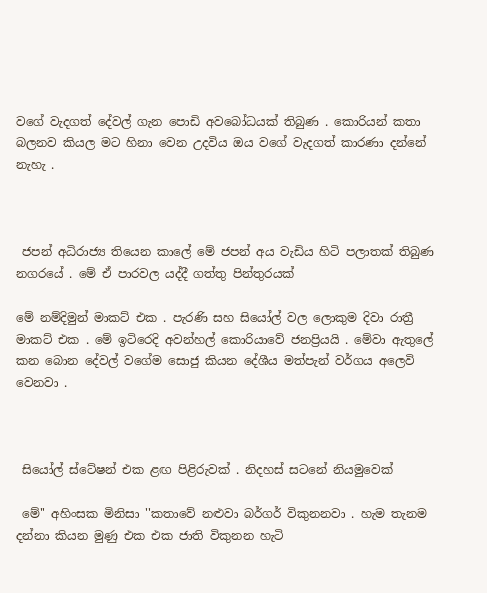වගේ වැදගත් දේවල් ගැන පොඩි අවබෝධයක් තිබුණ . කොරියන් කතා බලනව කියල මට හිනා වෙන උදවිය ඔය වගේ වැදගත් කාරණා දන්නේ නැහැ .



 ජපන් අධිරාජ්‍ය තියෙන කාලේ මේ ජපන් අය වැඩිය හිටි පලාතක් තිබුණ නගරයේ . මේ ඒ පාරවල යද්දී ගත්තු පින්තුරයක්

මේ නම්දිමුන් මාකට් එක . පැරණි සහ සියෝල් වල ලොකුම දිවා රාත්‍රී මාකට් එක . මේ ඉටිරෙදි අවන්හල් කොරියාවේ ජනප්‍රියයි . මේවා ඇතුලේ කන බොන දේවල් වගේම සොජු කියන දේශීය මත්පැන් වර්ගය අලෙවි වෙනවා .



 සියෝල් ස්ටේෂන් එක ළඟ පිළිරුවක් . නිදහස් සටනේ නියමුවෙක්

 මේ'' අහිංසක මිනිසා ''කතාවේ නළුවා බර්ගර් විකුනනවා . හැම තැනම දන්නා කියන මුණු එක එක ජාති විකුනන හැටි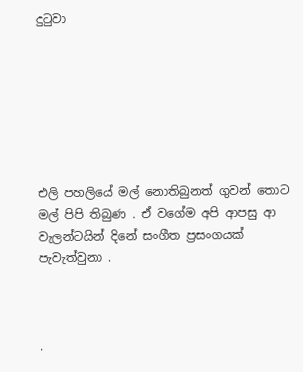දුටුවා







එලි පහලියේ මල් නොතිබුනත් ගුවන් තොට මල් පිපි තිබුණ . ඒ වගේම අපි ආපසු ආ වැලන්ටයින් දිනේ සංගීත ප්‍රසංගයක් පැවැත්වුනා .



.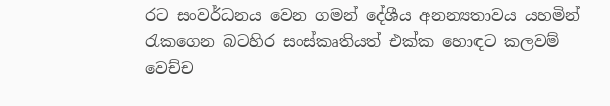රට සංවර්ධනය වෙන ගමන් දේශීය අනන්‍යතාවය යහමින් රැකගෙන බටහිර සංස්කෘතියත් එක්ක හොඳට කලවම් වෙච්ච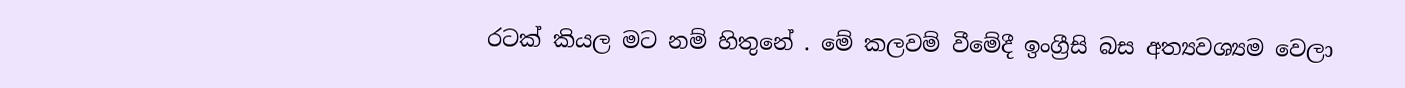රටක් කියල මට නම් හිතුනේ . මේ කලවම් වීමේදී ඉංග්‍රීසි බස අත්‍යවශ්‍යම වෙලා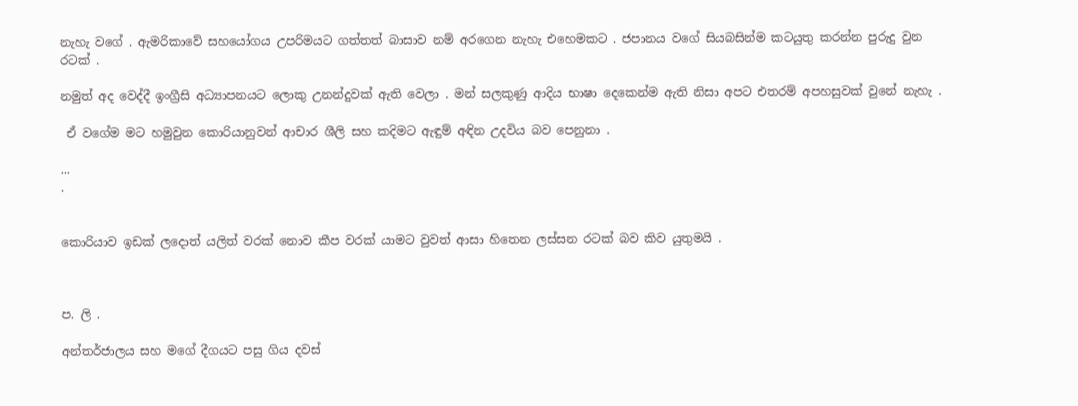නැහැ වගේ . ඇමරිකාවේ සහයෝගය උපරිමයට ගත්තත් බාසාව නම් අරගෙන නැහැ එහෙමකට . ජපානය වගේ සියබසින්ම කටයුතු කරන්න පුරුදු වුන රටක් .

නමුත් අද වෙද්දී ඉංග්‍රීසි අධ්‍යාපනයට ලොකු උනන්දුවක් ඇති වෙලා . මන් සලකුණු ආදිය භාෂා දෙකෙන්ම ඇති නිසා අපට එතරම් අපහසුවක් වුනේ නැහැ .

 ඒ වගේම මට හමුවුන කොරියානුවන් ආචාර ශීලි සහ කදිමට ඇඳුම් අඳින උදවිය බව පෙනුනා .

...
.


කොරියාව ඉඩක් ලදොත් යලිත් වරක් නොව කීප වරක් යාමට වුවත් ආසා හිතෙන ලස්සන රටක් බව කිව යුතුමයි .



ප. ලි .

අන්තර්ජාලය සහ මගේ දීගයට පසු ගිය දවස්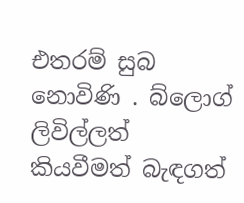එතරම් සුබ නොවිණි . බ්ලොග් ලිවිල්ලත් කියවීමත් බැඳගත්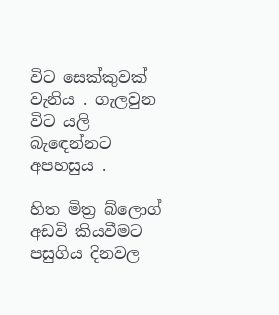විට සෙක්කුවක් වැනිය . ගැලවුන විට යලි බැඳෙන්නට අපහසුය .

හිත මිත්‍ර බ්ලොග් අඩවි කියවීමට පසුගිය දිනවල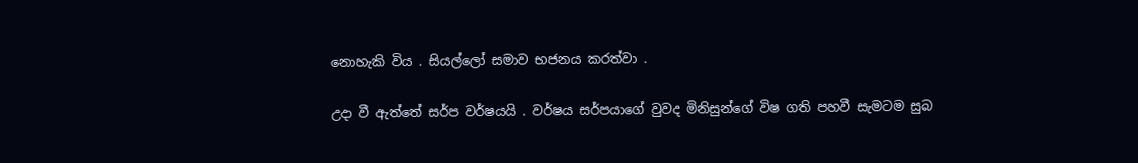නොහැකි විය . සියල්ලෝ සමාව භජනය කරත්වා .

උදා වී ඇත්තේ සර්ප වර්ෂයයි . වර්ෂය සර්පයාගේ වුවද මිනිසුන්ගේ විෂ ගති පහවී සැමටම සුබ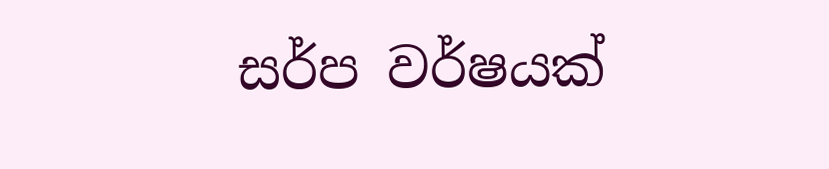සර්ප වර්ෂයක්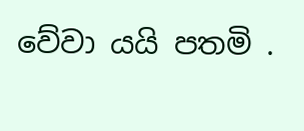වේවා යයි පතමි .